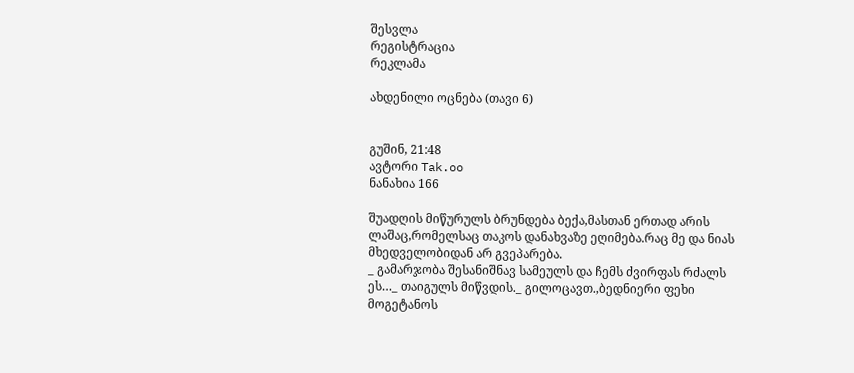შესვლა
რეგისტრაცია
რეკლამა

ახდენილი ოცნება (თავი 6)


გუშინ, 21:48
ავტორი Tak.oo
ნანახია 166

შუადღის მიწურულს ბრუნდება ბექა,მასთან ერთად არის ლაშაც,რომელსაც თაკოს დანახვაზე ეღიმება.რაც მე და ნიას მხედველობიდან არ გვეპარება.
_ გამარჯობა შესანიშნავ სამეულს და ჩემს ძვირფას რძალს ეს…_ თაიგულს მიწვდის._ გილოცავთ.,ბედნიერი ფეხი მოგეტანოს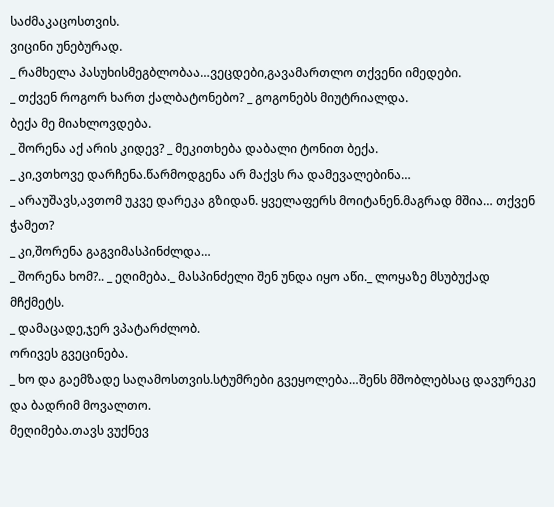საძმაკაცოსთვის.
ვიცინი უნებურად.
_ რამხელა პასუხისმეგბლობაა…ვეცდები,გავამართლო თქვენი იმედები.
_ თქვენ როგორ ხართ ქალბატონებო? _ გოგონებს მიუტრიალდა.
ბექა მე მიახლოვდება.
_ შორენა აქ არის კიდევ? _ მეკითხება დაბალი ტონით ბექა.
_ კი,ვთხოვე დარჩენა.წარმოდგენა არ მაქვს რა დამევალებინა…
_ არაუშავს,ავთომ უკვე დარეკა გზიდან. ყველაფერს მოიტანენ.მაგრად მშია… თქვენ ჭამეთ?
_ კი,შორენა გაგვიმასპინძლდა…
_ შორენა ხომ?.. _ ეღიმება._ მასპინძელი შენ უნდა იყო აწი._ ლოყაზე მსუბუქად მჩქმეტს.
_ დამაცადე,ჯერ ვპატარძლობ.
ორივეს გვეცინება.
_ ხო და გაემზადე საღამოსთვის.სტუმრები გვეყოლება…შენს მშობლებსაც დავურეკე და ბადრიმ მოვალთო.
მეღიმება.თავს ვუქნევ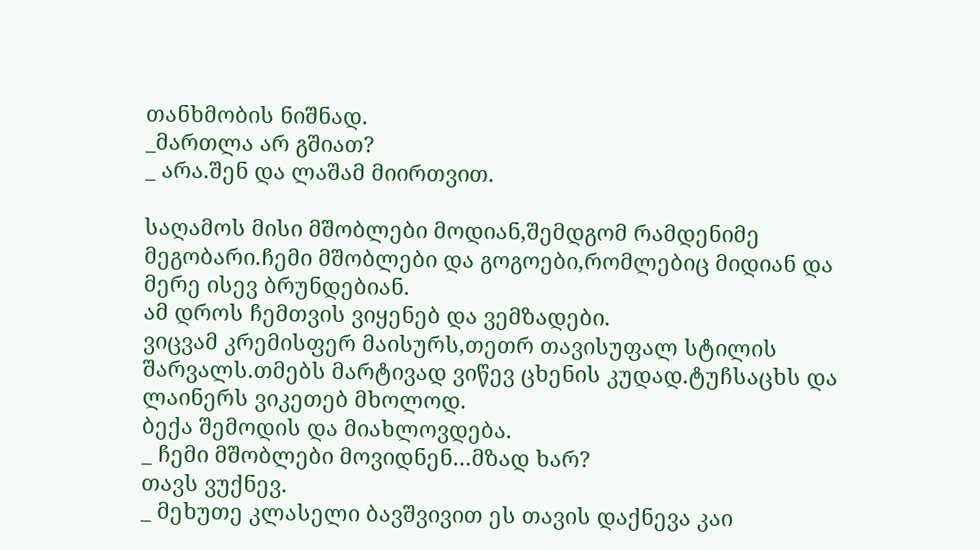თანხმობის ნიშნად.
_მართლა არ გშიათ?
_ არა.შენ და ლაშამ მიირთვით.

საღამოს მისი მშობლები მოდიან,შემდგომ რამდენიმე მეგობარი.ჩემი მშობლები და გოგოები,რომლებიც მიდიან და მერე ისევ ბრუნდებიან.
ამ დროს ჩემთვის ვიყენებ და ვემზადები.
ვიცვამ კრემისფერ მაისურს,თეთრ თავისუფალ სტილის შარვალს.თმებს მარტივად ვიწევ ცხენის კუდად.ტუჩსაცხს და ლაინერს ვიკეთებ მხოლოდ.
ბექა შემოდის და მიახლოვდება.
_ ჩემი მშობლები მოვიდნენ…მზად ხარ?
თავს ვუქნევ.
_ მეხუთე კლასელი ბავშვივით ეს თავის დაქნევა კაი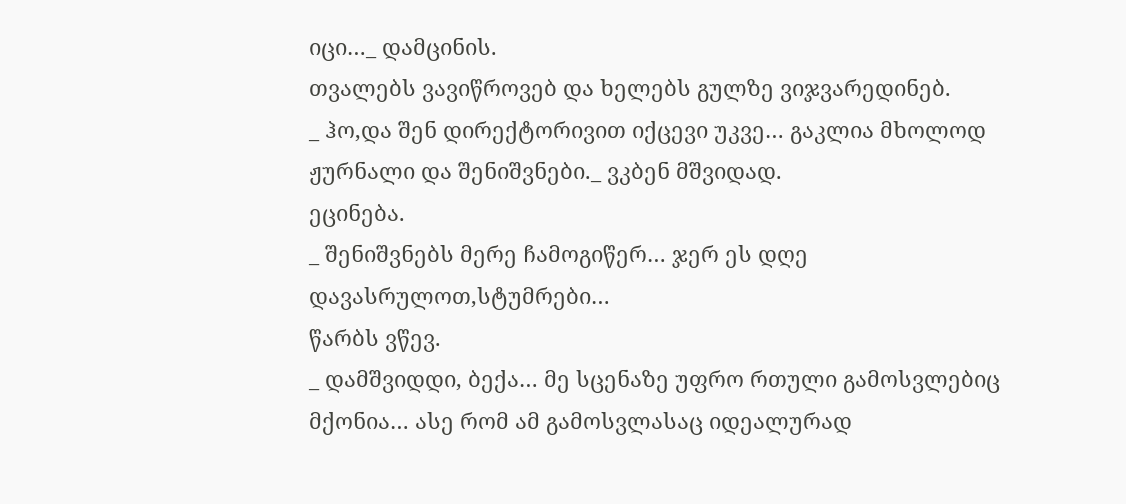იცი…_ დამცინის.
თვალებს ვავიწროვებ და ხელებს გულზე ვიჯვარედინებ.
_ ჰო,და შენ დირექტორივით იქცევი უკვე… გაკლია მხოლოდ ჟურნალი და შენიშვნები._ ვკბენ მშვიდად.
ეცინება.
_ შენიშვნებს მერე ჩამოგიწერ… ჯერ ეს დღე დავასრულოთ,სტუმრები…
წარბს ვწევ.
_ დამშვიდდი, ბექა… მე სცენაზე უფრო რთული გამოსვლებიც მქონია… ასე რომ ამ გამოსვლასაც იდეალურად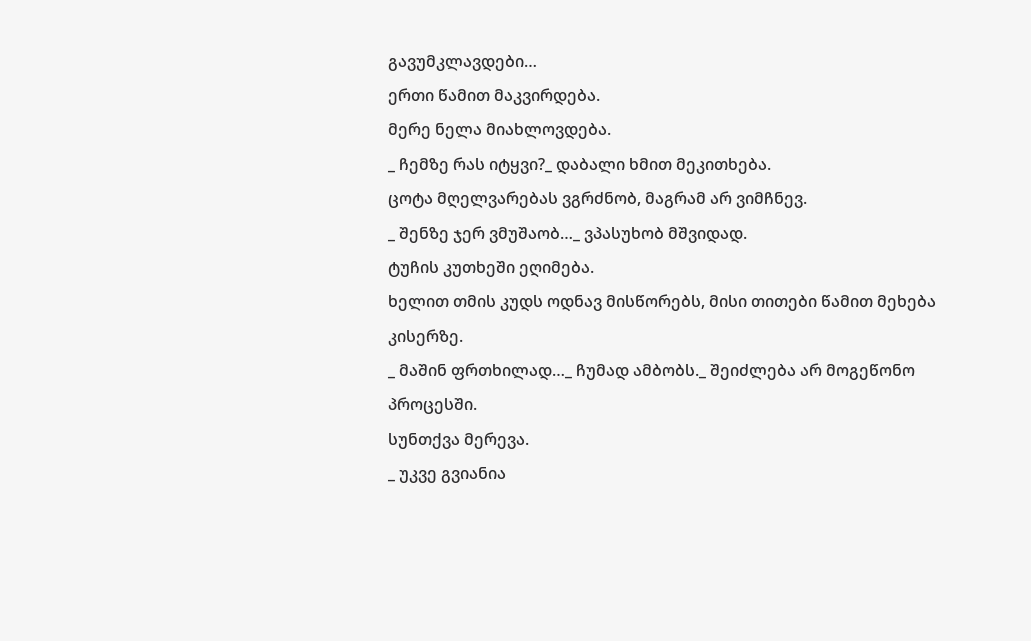გავუმკლავდები…
ერთი წამით მაკვირდება.
მერე ნელა მიახლოვდება.
_ ჩემზე რას იტყვი?_ დაბალი ხმით მეკითხება.
ცოტა მღელვარებას ვგრძნობ, მაგრამ არ ვიმჩნევ.
_ შენზე ჯერ ვმუშაობ…_ ვპასუხობ მშვიდად.
ტუჩის კუთხეში ეღიმება.
ხელით თმის კუდს ოდნავ მისწორებს, მისი თითები წამით მეხება კისერზე.
_ მაშინ ფრთხილად…_ ჩუმად ამბობს._ შეიძლება არ მოგეწონო პროცესში.
სუნთქვა მერევა.
_ უკვე გვიანია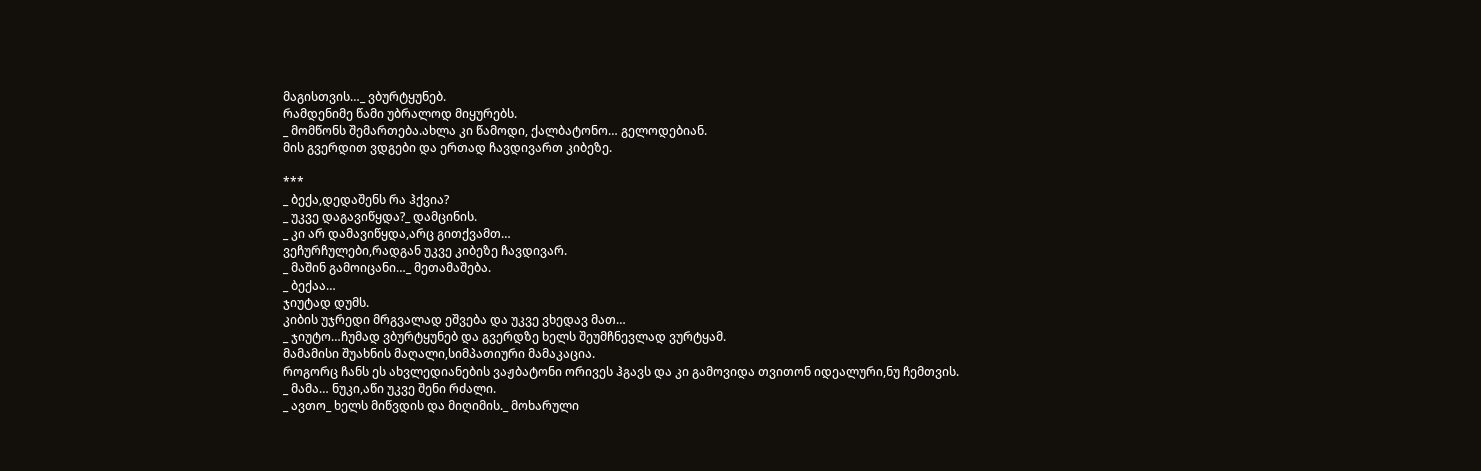მაგისთვის…_ ვბურტყუნებ.
რამდენიმე წამი უბრალოდ მიყურებს.
_ მომწონს შემართება.ახლა კი წამოდი, ქალბატონო… გელოდებიან.
მის გვერდით ვდგები და ერთად ჩავდივართ კიბეზე.

***
_ ბექა,დედაშენს რა ჰქვია?
_ უკვე დაგავიწყდა?_ დამცინის.
_ კი არ დამავიწყდა,არც გითქვამთ…
ვეჩურჩულები,რადგან უკვე კიბეზე ჩავდივარ.
_ მაშინ გამოიცანი…_ მეთამაშება.
_ ბექაა…
ჯიუტად დუმს.
კიბის უჯრედი მრგვალად ეშვება და უკვე ვხედავ მათ…
_ ჯიუტო…ჩუმად ვბურტყუნებ და გვერდზე ხელს შეუმჩნევლად ვურტყამ.
მამამისი შუახნის მაღალი,სიმპათიური მამაკაცია.
როგორც ჩანს ეს ახვლედიანების ვაჟბატონი ორივეს ჰგავს და კი გამოვიდა თვითონ იდეალური,ნუ ჩემთვის.
_ მამა… ნუკი,აწი უკვე შენი რძალი.
_ ავთო_ ხელს მიწვდის და მიღიმის._ მოხარული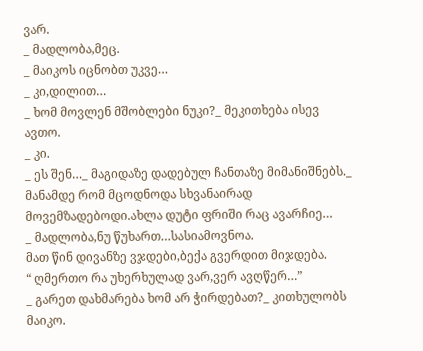ვარ.
_ მადლობა,მეც.
_ მაიკოს იცნობთ უკვე…
_ კი,დილით…
_ ხომ მოვლენ მშობლები ნუკი?_ მეკითხება ისევ ავთო.
_ კი.
_ ეს შენ…_ მაგიდაზე დადებულ ჩანთაზე მიმანიშნებს._ მანამდე რომ მცოდნოდა სხვანაირად მოვემზადებოდი.ახლა დუტი ფრიში რაც ავარჩიე…
_ მადლობა,ნუ წუხართ…სასიამოვნოა.
მათ წინ დივანზე ვჯდები,ბექა გვერდით მიჯდება.
“ ღმერთო რა უხერხულად ვარ,ვერ ავღწერ…”
_ გარეთ დახმარება ხომ არ ჭირდებათ?_ კითხულობს მაიკო.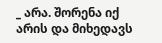_ არა. შორენა იქ არის და მიხედავს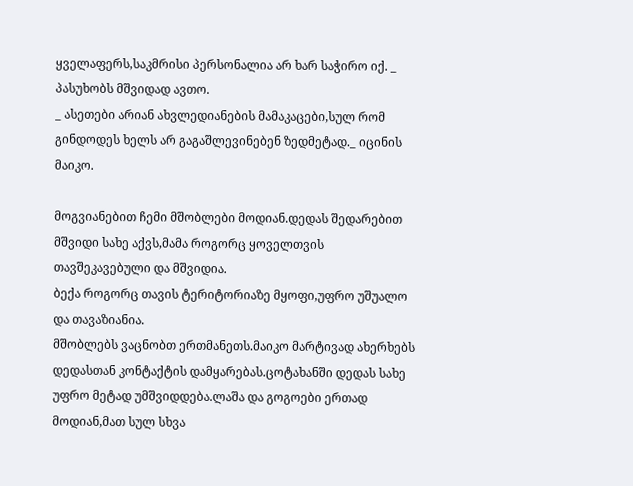ყველაფერს,საკმრისი პერსონალია არ ხარ საჭირო იქ. _ პასუხობს მშვიდად ავთო.
_ ასეთები არიან ახვლედიანების მამაკაცები,სულ რომ გინდოდეს ხელს არ გაგაშლევინებენ ზედმეტად._ იცინის მაიკო.

მოგვიანებით ჩემი მშობლები მოდიან.დედას შედარებით მშვიდი სახე აქვს,მამა როგორც ყოველთვის თავშეკავებული და მშვიდია.
ბექა როგორც თავის ტერიტორიაზე მყოფი,უფრო უშუალო და თავაზიანია.
მშობლებს ვაცნობთ ერთმანეთს.მაიკო მარტივად ახერხებს დედასთან კონტაქტის დამყარებას.ცოტახანში დედას სახე უფრო მეტად უმშვიდდება.ლაშა და გოგოები ერთად მოდიან,მათ სულ სხვა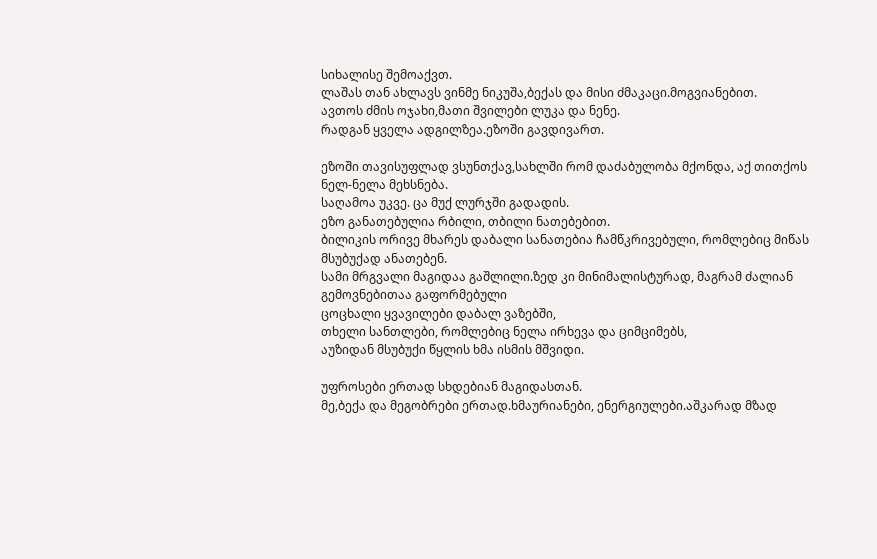სიხალისე შემოაქვთ.
ლაშას თან ახლავს ვინმე ნიკუშა,ბექას და მისი ძმაკაცი.მოგვიანებით.
ავთოს ძმის ოჯახი,მათი შვილები ლუკა და ნენე.
რადგან ყველა ადგილზეა.ეზოში გავდივართ.

ეზოში თავისუფლად ვსუნთქავ,სახლში რომ დაძაბულობა მქონდა, აქ თითქოს ნელ-ნელა მეხსნება.
საღამოა უკვე. ცა მუქ ლურჯში გადადის.
ეზო განათებულია რბილი, თბილი ნათებებით.
ბილიკის ორივე მხარეს დაბალი სანათებია ჩამწკრივებული, რომლებიც მიწას მსუბუქად ანათებენ.
სამი მრგვალი მაგიდაა გაშლილი.ზედ კი მინიმალისტურად, მაგრამ ძალიან გემოვნებითაა გაფორმებული
ცოცხალი ყვავილები დაბალ ვაზებში,
თხელი სანთლები, რომლებიც ნელა ირხევა და ციმციმებს,
აუზიდან მსუბუქი წყლის ხმა ისმის მშვიდი.

უფროსები ერთად სხდებიან მაგიდასთან.
მე,ბექა და მეგობრები ერთად.ხმაურიანები, ენერგიულები.აშკარად მზად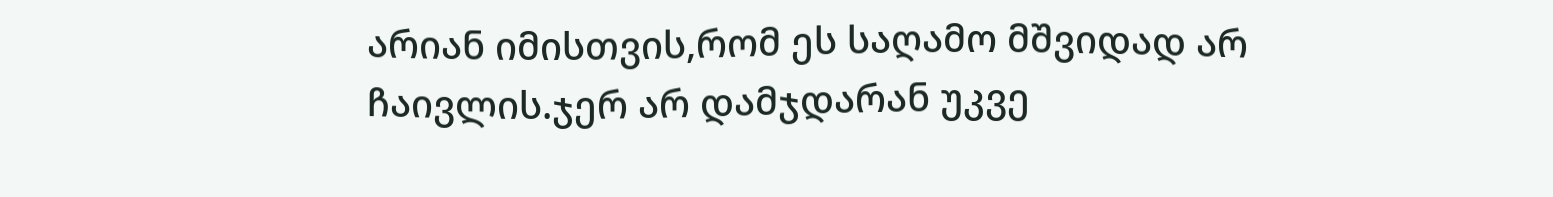არიან იმისთვის,რომ ეს საღამო მშვიდად არ ჩაივლის.ჯერ არ დამჯდარან უკვე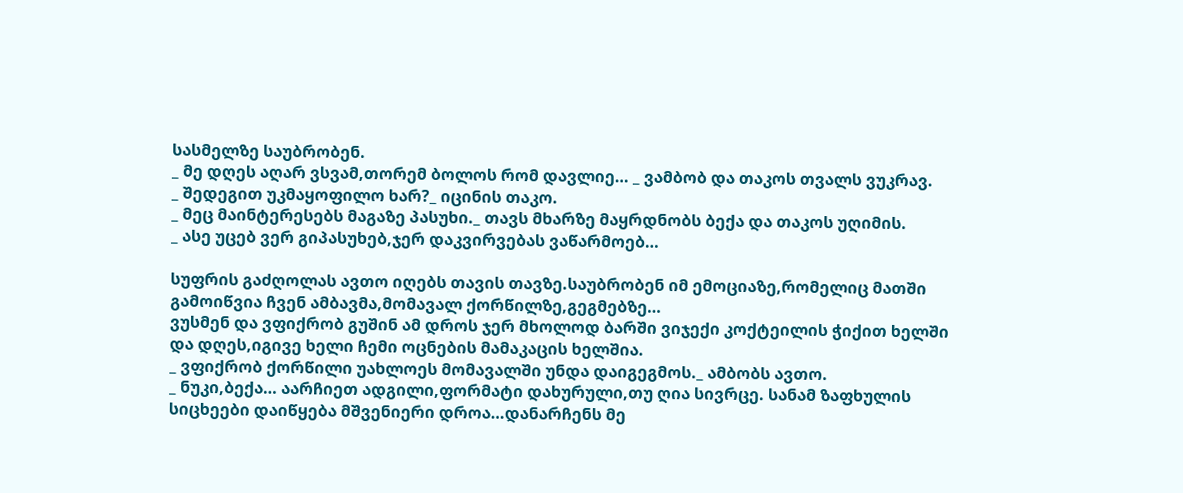სასმელზე საუბრობენ.
_ მე დღეს აღარ ვსვამ,თორემ ბოლოს რომ დავლიე… _ ვამბობ და თაკოს თვალს ვუკრავ.
_ შედეგით უკმაყოფილო ხარ?_ იცინის თაკო.
_ მეც მაინტერესებს მაგაზე პასუხი._ თავს მხარზე მაყრდნობს ბექა და თაკოს უღიმის.
_ ასე უცებ ვერ გიპასუხებ,ჯერ დაკვირვებას ვაწარმოებ…

სუფრის გაძღოლას ავთო იღებს თავის თავზე.საუბრობენ იმ ემოციაზე,რომელიც მათში გამოიწვია ჩვენ ამბავმა,მომავალ ქორწილზე,გეგმებზე…
ვუსმენ და ვფიქრობ გუშინ ამ დროს ჯერ მხოლოდ ბარში ვიჯექი კოქტეილის ჭიქით ხელში და დღეს,იგივე ხელი ჩემი ოცნების მამაკაცის ხელშია.
_ ვფიქრობ ქორწილი უახლოეს მომავალში უნდა დაიგეგმოს._ ამბობს ავთო.
_ ნუკი,ბექა… აარჩიეთ ადგილი,ფორმატი დახურული,თუ ღია სივრცე. სანამ ზაფხულის სიცხეები დაიწყება მშვენიერი დროა…დანარჩენს მე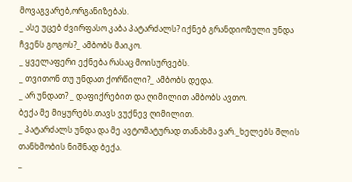მოვაგვარებ,ორგანიზებას.
_ ასე უცებ ძვირფასო კაბა პატარძალს? იქნებ გრანდიოზული უნდა ჩვენს გოგოს?_ ამბობს მაიკო.
_ ყველაფერი ექნება რასაც მოისურვებს.
_ თვითონ თუ უნდათ ქორწილი?_ ამბობს დედა.
_ არ უნდათ? _ დაფიქრებით და ღიმილით ამბობს ავთო.
ბექა მე მიყურებს.თავს ვუქნევ ღიმილით.
_ პატარძალს უნდა და მე ავტომატურად თანახმა ვარ._ხელებს შლის თანხმობის ნიშნად ბექა.
_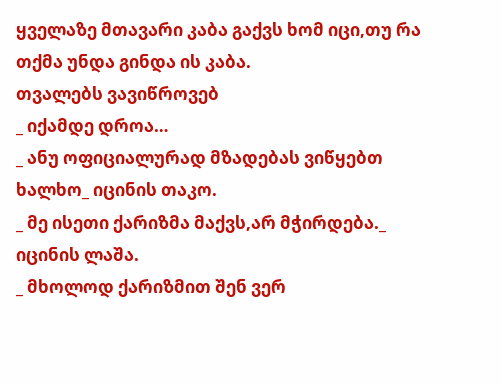ყველაზე მთავარი კაბა გაქვს ხომ იცი,თუ რა თქმა უნდა გინდა ის კაბა.
თვალებს ვავიწროვებ
_ იქამდე დროა…
_ ანუ ოფიციალურად მზადებას ვიწყებთ ხალხო_ იცინის თაკო.
_ მე ისეთი ქარიზმა მაქვს,არ მჭირდება._ იცინის ლაშა.
_ მხოლოდ ქარიზმით შენ ვერ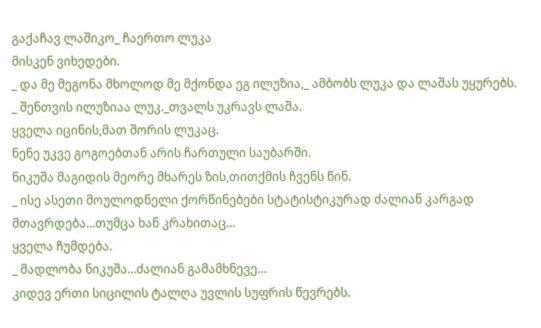გაქაჩავ ლაშიკო_ ჩაერთო ლუკა
მისკენ ვიხედები.
_ და მე მეგონა მხოლოდ მე მქონდა ეგ ილუზია,_ ამბობს ლუკა და ლაშას უყურებს.
_ შენთვის ილუზიაა ლუკ._თვალს უკრავს ლაშა.
ყველა იცინის,მათ შორის ლუკაც.
ნენე უკვე გოგოებთან არის ჩართული საუბარში.
ნიკუშა მაგიდის მეორე მხარეს ზის,თითქმის ჩვენს წინ.
_ ისე ასეთი მოულოდნელი ქორწინებები სტატისტიკურად ძალიან კარგად მთავრდება…თუმცა ხან კრახითაც…
ყველა ჩუმდება.
_ მადლობა ნიკუშა…ძალიან გამამხნევე…
კიდევ ერთი სიცილის ტალღა უვლის სუფრის წევრებს.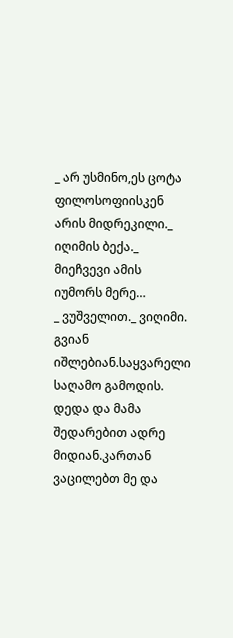_ არ უსმინო,ეს ცოტა ფილოსოფიისკენ არის მიდრეკილი._ იღიმის ბექა._ მიეჩვევი ამის იუმორს მერე…
_ ვუშველით._ ვიღიმი.
გვიან იშლებიან.საყვარელი საღამო გამოდის.
დედა და მამა შედარებით ადრე მიდიან.კართან ვაცილებთ მე და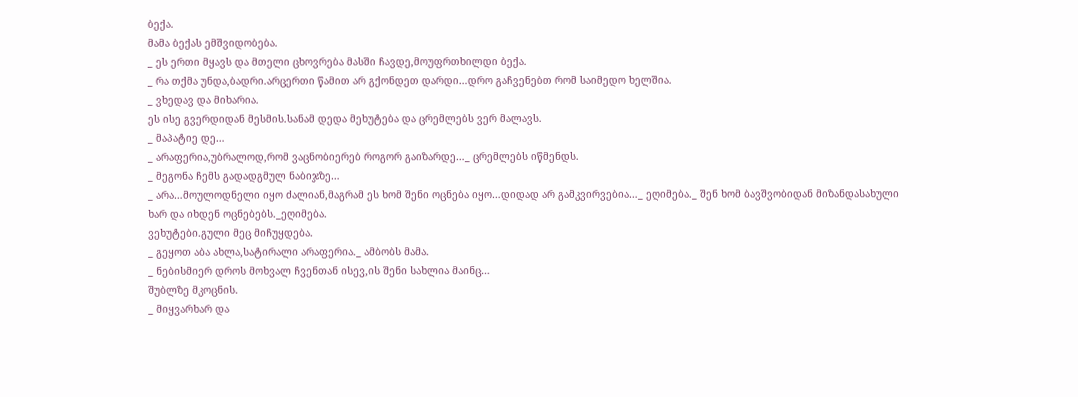ბექა.
მამა ბექას ემშვიდობება.
_ ეს ერთი მყავს და მთელი ცხოვრება მასში ჩავდე,მოუფრთხილდი ბექა.
_ რა თქმა უნდა,ბადრი.არცერთი წამით არ გქონდეთ დარდი…დრო გაჩვენებთ რომ საიმედო ხელშია.
_ ვხედავ და მიხარია.
ეს ისე გვერდიდან მესმის.სანამ დედა მეხუტება და ცრემლებს ვერ მალავს.
_ მაპატიე დე…
_ არაფერია,უბრალოდ,რომ ვაცნობიერებ როგორ გაიზარდე…_ ცრემლებს იწმენდს.
_ მეგონა ჩემს გადადგმულ ნაბიჯზე…
_ არა…მოულოდნელი იყო ძალიან,მაგრამ ეს ხომ შენი ოცნება იყო…დიდად არ გამკვირვებია…_ ეღიმება._ შენ ხომ ბავშვობიდან მიზანდასახული ხარ და იხდენ ოცნებებს._ეღიმება.
ვეხუტები.გული მეც მიჩუყდება.
_ გეყოთ აბა ახლა,სატირალი არაფერია._ ამბობს მამა.
_ ნებისმიერ დროს მოხვალ ჩვენთან ისევ,ის შენი სახლია მაინც…
შუბლზე მკოცნის.
_ მიყვარხარ და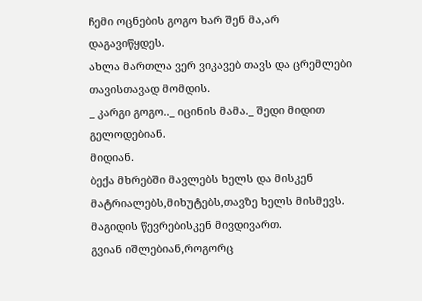ჩემი ოცნების გოგო ხარ შენ მა,არ დაგავიწყდეს.
ახლა მართლა ვერ ვიკავებ თავს და ცრემლები თავისთავად მომდის.
_ კარგი გოგო.._ იცინის მამა._ შედი მიდით გელოდებიან.
მიდიან.
ბექა მხრებში მავლებს ხელს და მისკენ მატრიალებს,მიხუტებს,თავზე ხელს მისმევს.
მაგიდის წევრებისკენ მივდივართ.
გვიან იშლებიან,როგორც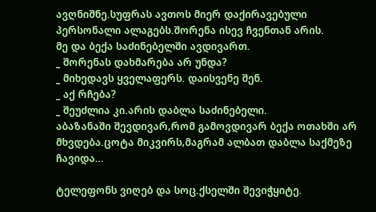ავღნიშნე.სუფრას ავთოს მიერ დაქირავებული პერსონალი ალაგებს.შორენა ისევ ჩვენთან არის.
მე და ბექა საძინებელში ავდივართ.
_ შორენას დახმარება არ უნდა?
_ მიხედავს ყველაფერს. დაისვენე შენ.
_ აქ რჩება?
_ შეუძლია კი.არის დაბლა საძინებელი.
აბაზანაში შევდივარ,რომ გამოვდივარ ბექა ოთახში არ მხვდება.ცოტა მიკვირს,მაგრამ ალბათ დაბლა საქმეზე ჩავიდა…

ტელეფონს ვიღებ და სოც.ქსელში შევიჭყიტე.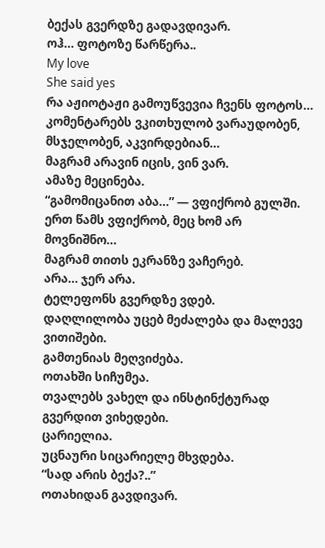ბექას გვერდზე გადავდივარ.
ოჰ… ფოტოზე წარწერა..
My love
She said yes
რა აჟიოტაჟი გამოუწვევია ჩვენს ფოტოს…
კომენტარებს ვკითხულობ ვარაუდობენ, მსჯელობენ, აკვირდებიან…
მაგრამ არავინ იცის, ვინ ვარ.
ამაზე მეცინება.
“გამომიცანით აბა…” — ვფიქრობ გულში.
ერთ წამს ვფიქრობ, მეც ხომ არ მოვნიშნო…
მაგრამ თითს ეკრანზე ვაჩერებ.
არა… ჯერ არა.
ტელეფონს გვერდზე ვდებ.
დაღლილობა უცებ მეძალება და მალევე ვითიშები.
გამთენიას მეღვიძება.
ოთახში სიჩუმეა.
თვალებს ვახელ და ინსტინქტურად გვერდით ვიხედები.
ცარიელია.
უცნაური სიცარიელე მხვდება.
“სად არის ბექა?..”
ოთახიდან გავდივარ.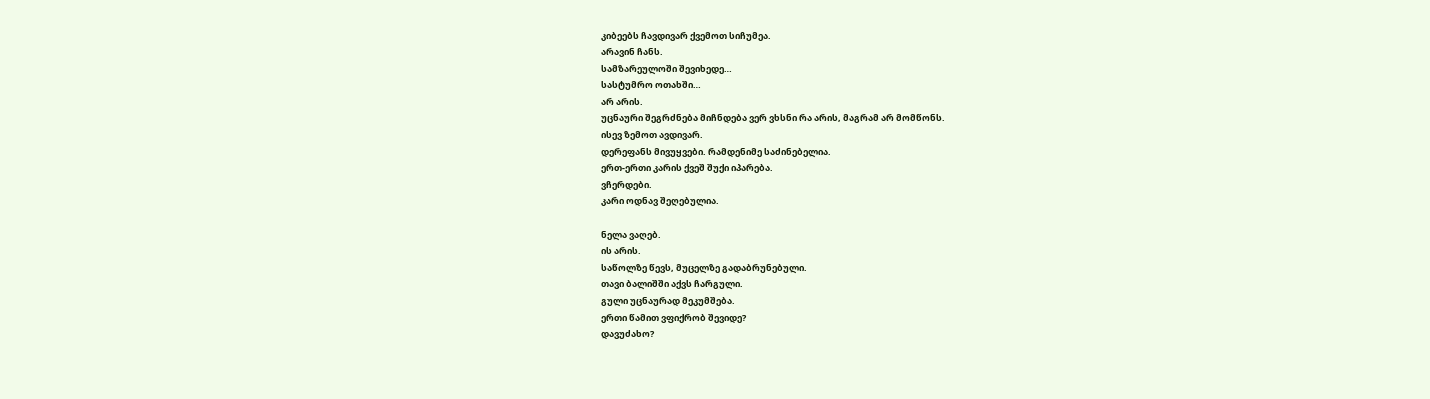კიბეებს ჩავდივარ ქვემოთ სიჩუმეა.
არავინ ჩანს.
სამზარეულოში შევიხედე…
სასტუმრო ოთახში…
არ არის.
უცნაური შეგრძნება მიჩნდება ვერ ვხსნი რა არის, მაგრამ არ მომწონს.
ისევ ზემოთ ავდივარ.
დერეფანს მივუყვები. რამდენიმე საძინებელია.
ერთ-ერთი კარის ქვეშ შუქი იპარება.
ვჩერდები.
კარი ოდნავ შეღებულია.

ნელა ვაღებ.
ის არის.
საწოლზე წევს, მუცელზე გადაბრუნებული.
თავი ბალიშში აქვს ჩარგული.
გული უცნაურად მეკუმშება.
ერთი წამით ვფიქრობ შევიდე?
დავუძახო?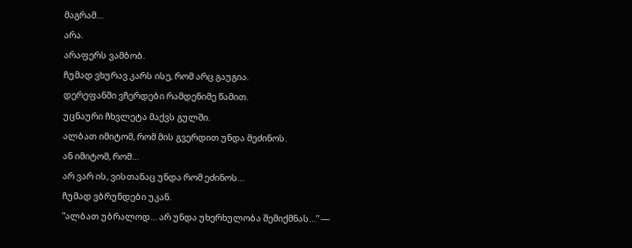მაგრამ…
არა.
არაფერს ვამბობ.
ჩუმად ვხურავ კარს ისე, რომ არც გაუგია.
დერეფანში ვჩერდები რამდენიმე წამით.
უცნაური ჩხვლეტა მაქვს გულში.
ალბათ იმიტომ, რომ მის გვერდით უნდა მეძინოს.
ან იმიტომ, რომ…
არ ვარ ის, ვისთანაც უნდა რომ ეძინოს…
ჩუმად ვბრუნდები უკან.
“ალბათ უბრალოდ… არ უნდა უხერხულობა შემიქმნას…” —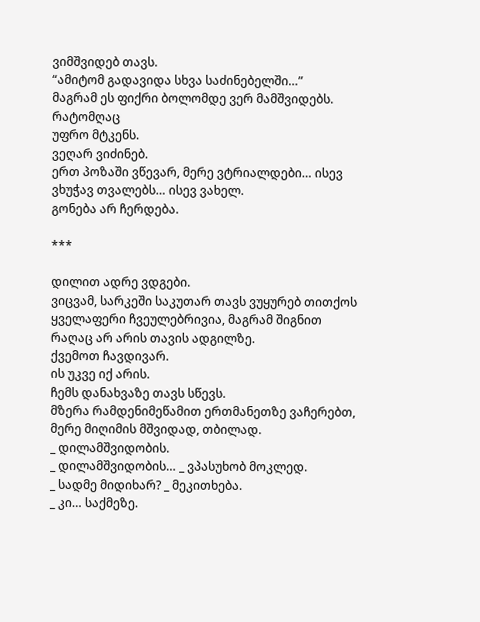ვიმშვიდებ თავს.
“ამიტომ გადავიდა სხვა საძინებელში…”
მაგრამ ეს ფიქრი ბოლომდე ვერ მამშვიდებს.
რატომღაც
უფრო მტკენს.
ვეღარ ვიძინებ.
ერთ პოზაში ვწევარ, მერე ვტრიალდები… ისევ ვხუჭავ თვალებს… ისევ ვახელ.
გონება არ ჩერდება.

***

დილით ადრე ვდგები.
ვიცვამ, სარკეში საკუთარ თავს ვუყურებ თითქოს ყველაფერი ჩვეულებრივია, მაგრამ შიგნით რაღაც არ არის თავის ადგილზე.
ქვემოთ ჩავდივარ.
ის უკვე იქ არის.
ჩემს დანახვაზე თავს სწევს.
მზერა რამდენიმეწამით ერთმანეთზე ვაჩერებთ, მერე მიღიმის მშვიდად, თბილად.
_ დილამშვიდობის.
_ დილამშვიდობის… _ ვპასუხობ მოკლედ.
_ სადმე მიდიხარ? _ მეკითხება.
_ კი… საქმეზე.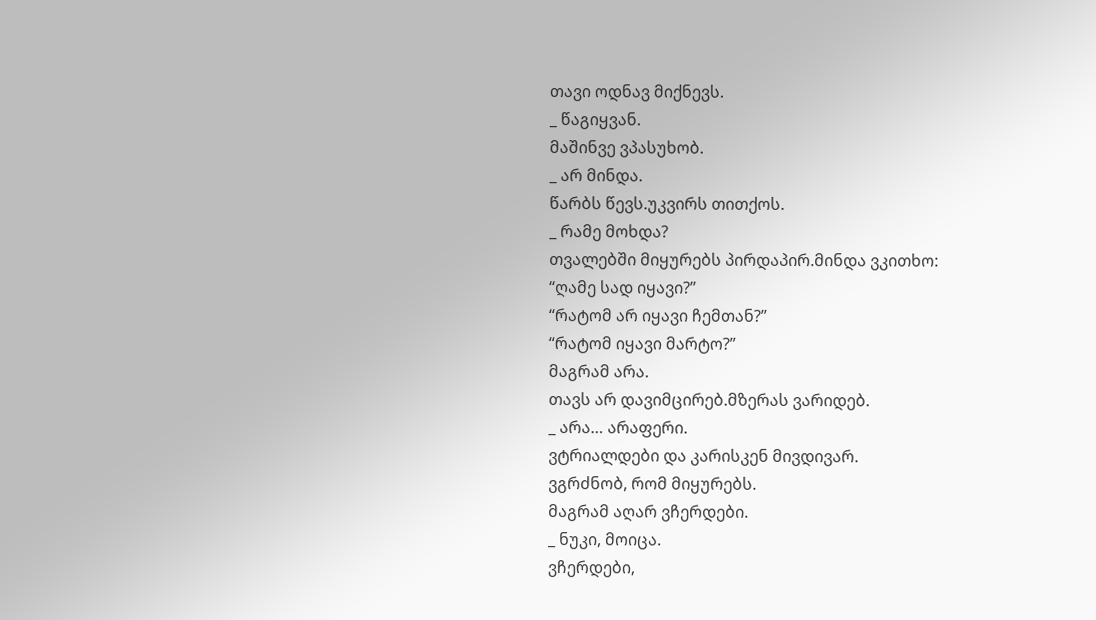თავი ოდნავ მიქნევს.
_ წაგიყვან.
მაშინვე ვპასუხობ.
_ არ მინდა.
წარბს წევს.უკვირს თითქოს.
_ რამე მოხდა?
თვალებში მიყურებს პირდაპირ.მინდა ვკითხო:
“ღამე სად იყავი?”
“რატომ არ იყავი ჩემთან?”
“რატომ იყავი მარტო?”
მაგრამ არა.
თავს არ დავიმცირებ.მზერას ვარიდებ.
_ არა… არაფერი.
ვტრიალდები და კარისკენ მივდივარ.
ვგრძნობ, რომ მიყურებს.
მაგრამ აღარ ვჩერდები.
_ ნუკი, მოიცა.
ვჩერდები,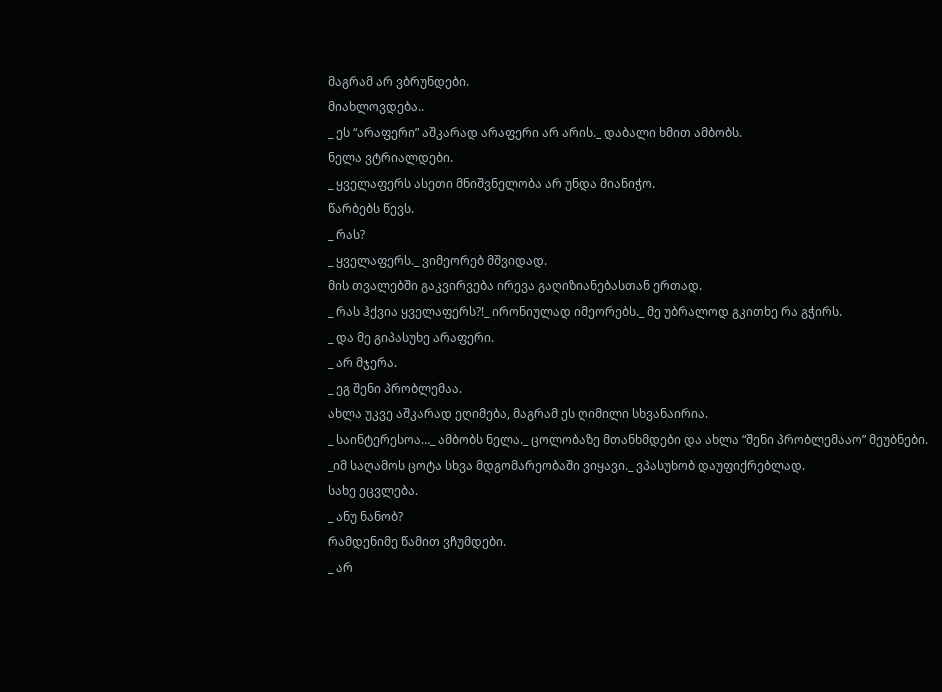მაგრამ არ ვბრუნდები.
მიახლოვდება..
_ ეს “არაფერი” აშკარად არაფერი არ არის._ დაბალი ხმით ამბობს.
ნელა ვტრიალდები.
_ ყველაფერს ასეთი მნიშვნელობა არ უნდა მიანიჭო.
წარბებს წევს.
_ რას?
_ ყველაფერს._ ვიმეორებ მშვიდად.
მის თვალებში გაკვირვება ირევა გაღიზიანებასთან ერთად.
_ რას ჰქვია ყველაფერს?!_ ირონიულად იმეორებს._ მე უბრალოდ გკითხე რა გჭირს.
_ და მე გიპასუხე არაფერი.
_ არ მჯერა.
_ ეგ შენი პრობლემაა.
ახლა უკვე აშკარად ეღიმება, მაგრამ ეს ღიმილი სხვანაირია.
_ საინტერესოა…_ ამბობს ნელა._ ცოლობაზე მთანხმდები და ახლა “შენი პრობლემააო” მეუბნები.
_იმ საღამოს ცოტა სხვა მდგომარეობაში ვიყავი._ ვპასუხობ დაუფიქრებლად.
სახე ეცვლება.
_ ანუ ნანობ?
რამდენიმე წამით ვჩუმდები.
_ არ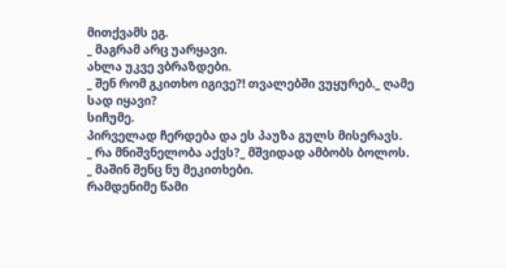მითქვამს ეგ.
_ მაგრამ არც უარყავი.
ახლა უკვე ვბრაზდები.
_ შენ რომ გკითხო იგივე?! თვალებში ვუყურებ._ ღამე სად იყავი?
სიჩუმე.
პირველად ჩერდება და ეს პაუზა გულს მისერავს.
_ რა მნიშვნელობა აქვს?_ მშვიდად ამბობს ბოლოს.
_ მაშინ შენც ნუ მეკითხები.
რამდენიმე წამი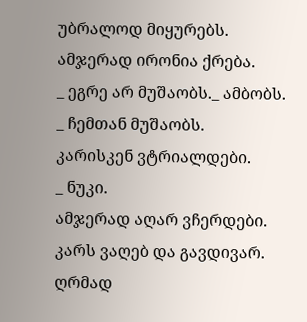უბრალოდ მიყურებს.
ამჯერად ირონია ქრება.
_ ეგრე არ მუშაობს._ ამბობს.
_ ჩემთან მუშაობს.
კარისკენ ვტრიალდები.
_ ნუკი.
ამჯერად აღარ ვჩერდები.
კარს ვაღებ და გავდივარ.
ღრმად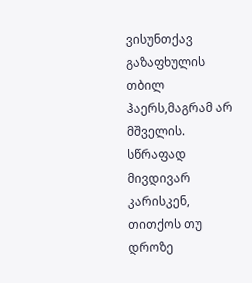ვისუნთქავ გაზაფხულის თბილ ჰაერს,მაგრამ არ მშველის.
სწრაფად მივდივარ კარისკენ, თითქოს თუ დროზე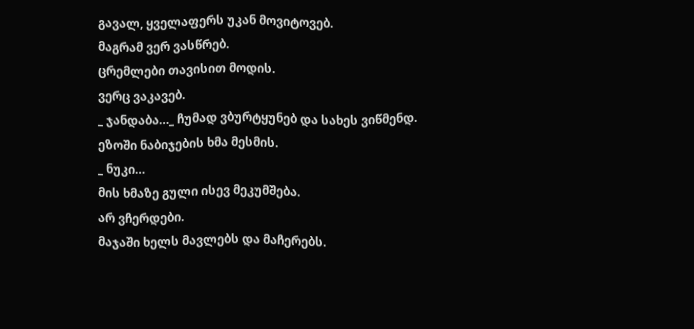გავალ, ყველაფერს უკან მოვიტოვებ.
მაგრამ ვერ ვასწრებ.
ცრემლები თავისით მოდის.
ვერც ვაკავებ.
_ ჯანდაბა…_ ჩუმად ვბურტყუნებ და სახეს ვიწმენდ.
ეზოში ნაბიჯების ხმა მესმის.
_ ნუკი…
მის ხმაზე გული ისევ მეკუმშება.
არ ვჩერდები.
მაჯაში ხელს მავლებს და მაჩერებს.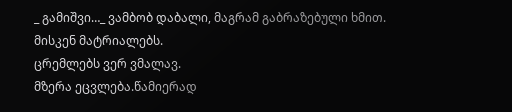_ გამიშვი…_ ვამბობ დაბალი, მაგრამ გაბრაზებული ხმით.
მისკენ მატრიალებს.
ცრემლებს ვერ ვმალავ.
მზერა ეცვლება.წამიერად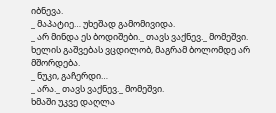იბნევა.
_ მაპატიე… უხეშად გამომივიდა.
_ არ მინდა ეს ბოდიშები._ თავს ვაქნევ._ მომეშვი.
ხელის გაშვებას ვცდილობ, მაგრამ ბოლომდე არ მშორდება.
_ ნუკი, გაჩერდი…
_ არა._ თავს ვაქნევ._ მომეშვი.
ხმაში უკვე დაღლა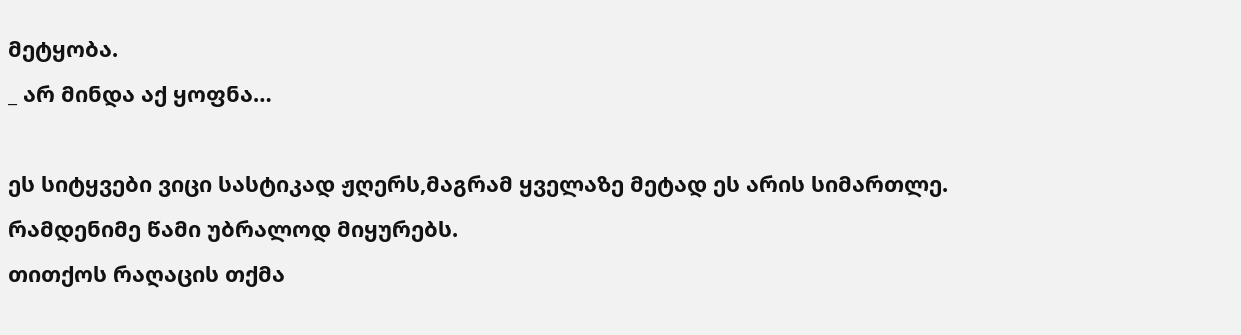მეტყობა.
_ არ მინდა აქ ყოფნა…

ეს სიტყვები ვიცი სასტიკად ჟღერს,მაგრამ ყველაზე მეტად ეს არის სიმართლე.
რამდენიმე წამი უბრალოდ მიყურებს.
თითქოს რაღაცის თქმა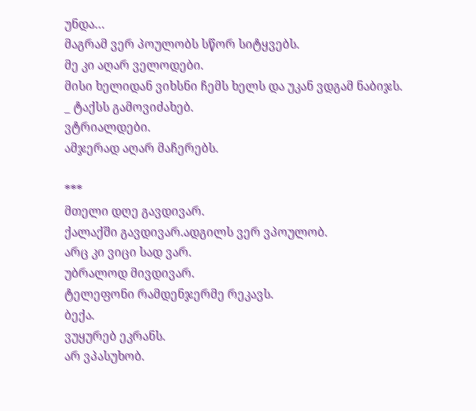უნდა…
მაგრამ ვერ პოულობს სწორ სიტყვებს.
მე კი აღარ ველოდები.
მისი ხელიდან ვიხსნი ჩემს ხელს და უკან ვდგამ ნაბიჯს.
_ ტაქსს გამოვიძახებ.
ვტრიალდები.
ამჯერად აღარ მაჩერებს.

***
მთელი დღე გავდივარ.
ქალაქში გავდივარ.ადგილს ვერ ვპოულობ.
არც კი ვიცი სად ვარ.
უბრალოდ მივდივარ.
ტელეფონი რამდენჯერმე რეკავს.
ბექა.
ვუყურებ ეკრანს.
არ ვპასუხობ.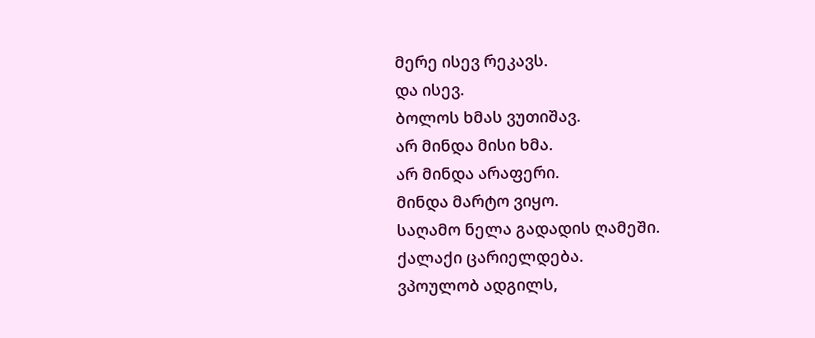მერე ისევ რეკავს.
და ისევ.
ბოლოს ხმას ვუთიშავ.
არ მინდა მისი ხმა.
არ მინდა არაფერი.
მინდა მარტო ვიყო.
საღამო ნელა გადადის ღამეში.
ქალაქი ცარიელდება.
ვპოულობ ადგილს,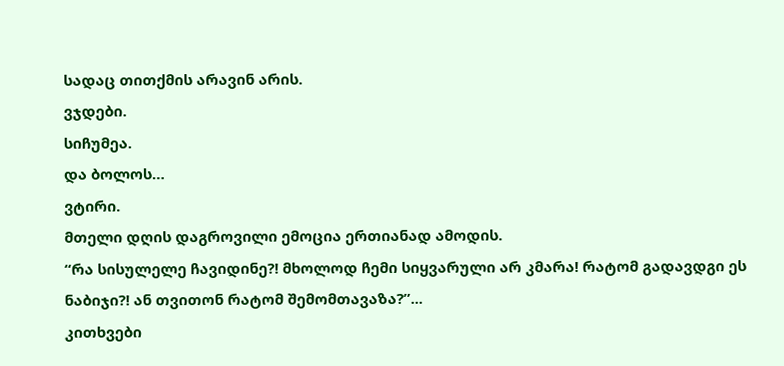სადაც თითქმის არავინ არის.
ვჯდები.
სიჩუმეა.
და ბოლოს…
ვტირი.
მთელი დღის დაგროვილი ემოცია ერთიანად ამოდის.
“რა სისულელე ჩავიდინე?! მხოლოდ ჩემი სიყვარული არ კმარა! რატომ გადავდგი ეს ნაბიჯი?! ან თვითონ რატომ შემომთავაზა?”...
კითხვები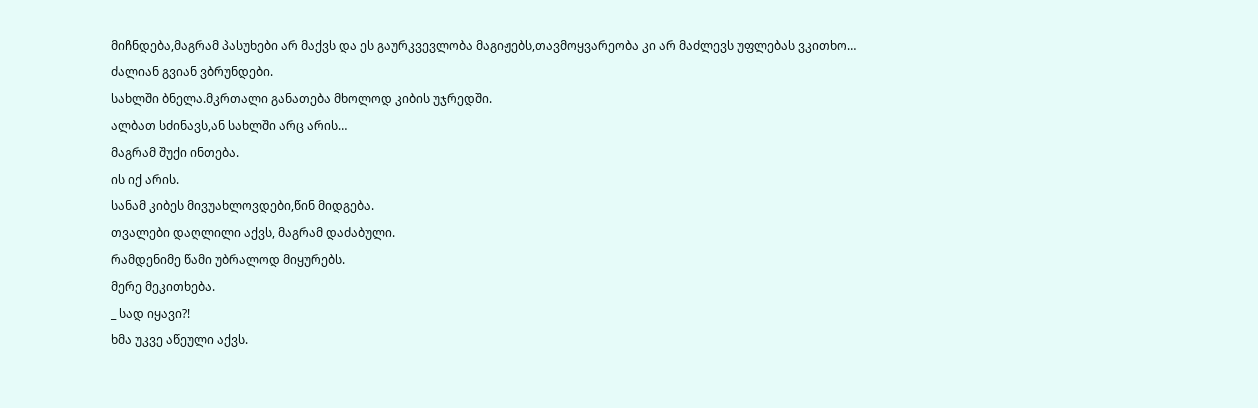მიჩნდება,მაგრამ პასუხები არ მაქვს და ეს გაურკვევლობა მაგიჟებს,თავმოყვარეობა კი არ მაძლევს უფლებას ვკითხო…
ძალიან გვიან ვბრუნდები.
სახლში ბნელა.მკრთალი განათება მხოლოდ კიბის უჯრედში.
ალბათ სძინავს,ან სახლში არც არის…
მაგრამ შუქი ინთება.
ის იქ არის.
სანამ კიბეს მივუახლოვდები,წინ მიდგება.
თვალები დაღლილი აქვს, მაგრამ დაძაბული.
რამდენიმე წამი უბრალოდ მიყურებს.
მერე მეკითხება.
_ სად იყავი?!
ხმა უკვე აწეული აქვს.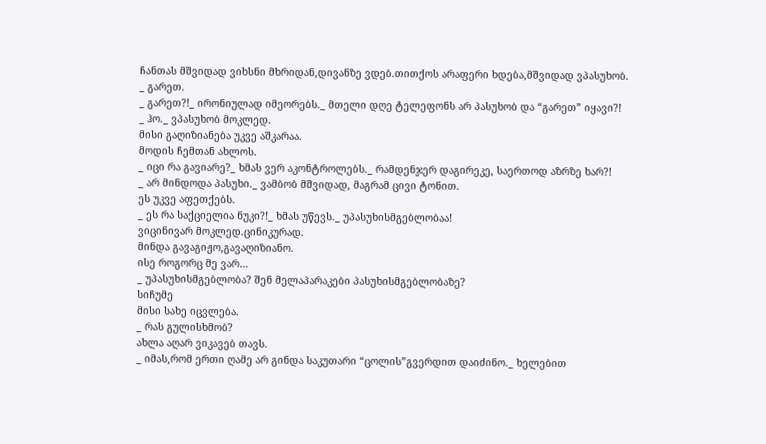ჩანთას მშვიდად ვიხსნი მხრიდან,დივანზე ვდებ.თითქოს არაფერი ხდება,მშვიდად ვპასუხობ.
_ გარეთ.
_ გარეთ?!_ ირონიულად იმეორებს._ მთელი დღე ტელეფონს არ პასუხობ და “გარეთ” იყავი?!
_ ჰო._ ვპასუხობ მოკლედ.
მისი გაღიზიანება უკვე აშკარაა.
მოდის ჩემთან ახლოს.
_ იცი რა გავიარე?_ ხმას ვერ აკონტროლებს._ რამდენჯერ დაგირეკე, საერთოდ აზრზე ხარ?!
_ არ მინდოდა პასუხი._ ვამბობ მშვიდად, მაგრამ ცივი ტონით.
ეს უკვე აფეთქებს.
_ ეს რა საქციელია ნუკი?!_ ხმას უწევს._ უპასუხისმგებლობაა!
ვიცინივარ მოკლედ.ცინიკურად.
მინდა გავაგიჟო,გავაღიზიანო.
ისე როგორც მე ვარ…
_ უპასუხისმგებლობა? შენ მელაპარაკები პასუხისმგებლობაზე?
სიჩუმე
მისი სახე იცვლება.
_ რას გულისხმობ?
ახლა აღარ ვიკავებ თავს.
_ იმას,რომ ერთი ღამე არ გინდა საკუთარი “ცოლის”გვერდით დაიძინო._ ხელებით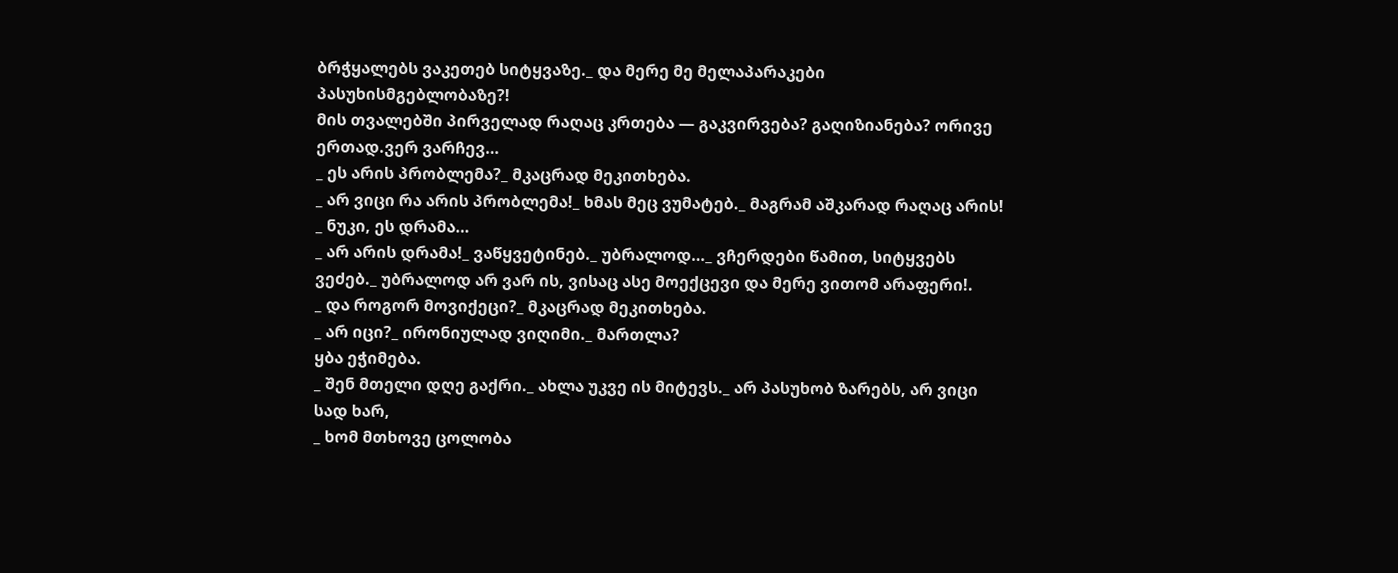ბრჭყალებს ვაკეთებ სიტყვაზე._ და მერე მე მელაპარაკები პასუხისმგებლობაზე?!
მის თვალებში პირველად რაღაც კრთება — გაკვირვება? გაღიზიანება? ორივე ერთად.ვერ ვარჩევ…
_ ეს არის პრობლემა?_ მკაცრად მეკითხება.
_ არ ვიცი რა არის პრობლემა!_ ხმას მეც ვუმატებ._ მაგრამ აშკარად რაღაც არის!
_ ნუკი, ეს დრამა…
_ არ არის დრამა!_ ვაწყვეტინებ._ უბრალოდ…_ ვჩერდები წამით, სიტყვებს ვეძებ._ უბრალოდ არ ვარ ის, ვისაც ასე მოექცევი და მერე ვითომ არაფერი!.
_ და როგორ მოვიქეცი?_ მკაცრად მეკითხება.
_ არ იცი?_ ირონიულად ვიღიმი._ მართლა?
ყბა ეჭიმება.
_ შენ მთელი დღე გაქრი._ ახლა უკვე ის მიტევს._ არ პასუხობ ზარებს, არ ვიცი სად ხარ,
_ ხომ მთხოვე ცოლობა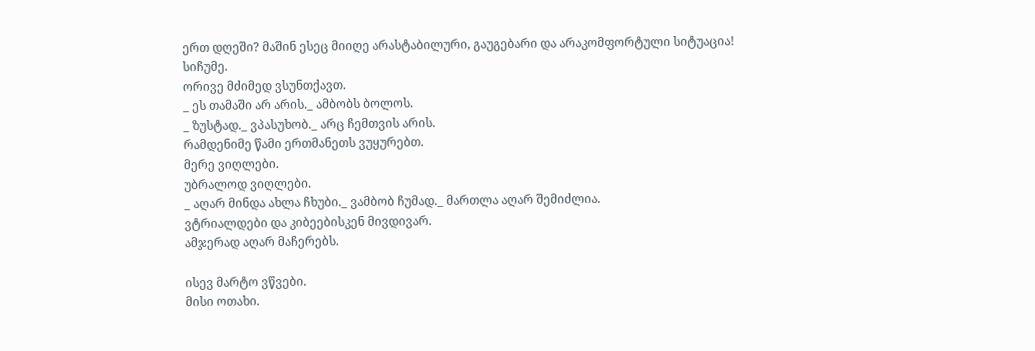ერთ დღეში? მაშინ ესეც მიიღე არასტაბილური, გაუგებარი და არაკომფორტული სიტუაცია!
სიჩუმე.
ორივე მძიმედ ვსუნთქავთ.
_ ეს თამაში არ არის._ ამბობს ბოლოს.
_ ზუსტად._ ვპასუხობ._ არც ჩემთვის არის.
რამდენიმე წამი ერთმანეთს ვუყურებთ.
მერე ვიღლები.
უბრალოდ ვიღლები.
_ აღარ მინდა ახლა ჩხუბი._ ვამბობ ჩუმად._ მართლა აღარ შემიძლია.
ვტრიალდები და კიბეებისკენ მივდივარ.
ამჯერად აღარ მაჩერებს.

ისევ მარტო ვწვები.
მისი ოთახი.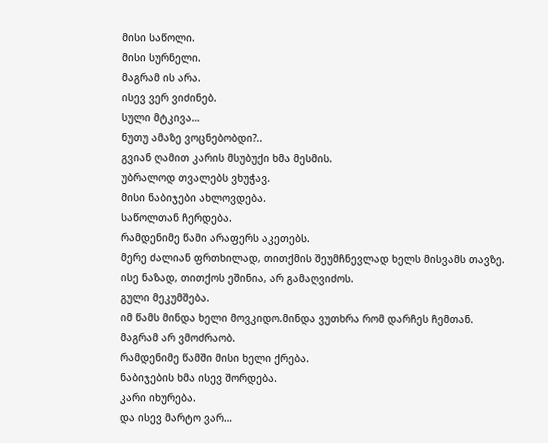მისი საწოლი.
მისი სურნელი.
მაგრამ ის არა.
ისევ ვერ ვიძინებ.
სული მტკივა…
ნუთუ ამაზე ვოცნებობდი?..
გვიან ღამით კარის მსუბუქი ხმა მესმის.
უბრალოდ თვალებს ვხუჭავ.
მისი ნაბიჯები ახლოვდება.
საწოლთან ჩერდება.
რამდენიმე წამი არაფერს აკეთებს.
მერე ძალიან ფრთხილად, თითქმის შეუმჩნევლად ხელს მისვამს თავზე.
ისე ნაზად, თითქოს ეშინია, არ გამაღვიძოს.
გული მეკუმშება.
იმ წამს მინდა ხელი მოვკიდო.მინდა ვუთხრა რომ დარჩეს ჩემთან.
მაგრამ არ ვმოძრაობ.
რამდენიმე წამში მისი ხელი ქრება.
ნაბიჯების ხმა ისევ შორდება.
კარი იხურება.
და ისევ მარტო ვარ…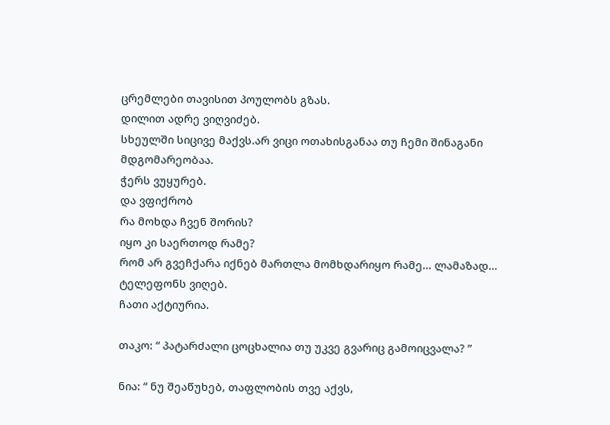ცრემლები თავისით პოულობს გზას.
დილით ადრე ვიღვიძებ.
სხეულში სიცივე მაქვს.არ ვიცი ოთახისგანაა თუ ჩემი შინაგანი მდგომარეობაა.
ჭერს ვუყურებ.
და ვფიქრობ
რა მოხდა ჩვენ შორის?
იყო კი საერთოდ რამე?
რომ არ გვეჩქარა იქნებ მართლა მომხდარიყო რამე… ლამაზად…
ტელეფონს ვიღებ.
ჩათი აქტიურია.

თაკო: “ პატარძალი ცოცხალია თუ უკვე გვარიც გამოიცვალა? ”

ნია: “ ნუ შეაწუხებ, თაფლობის თვე აქვს,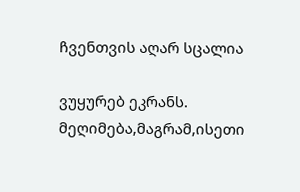ჩვენთვის აღარ სცალია

ვუყურებ ეკრანს.
მეღიმება,მაგრამ,ისეთი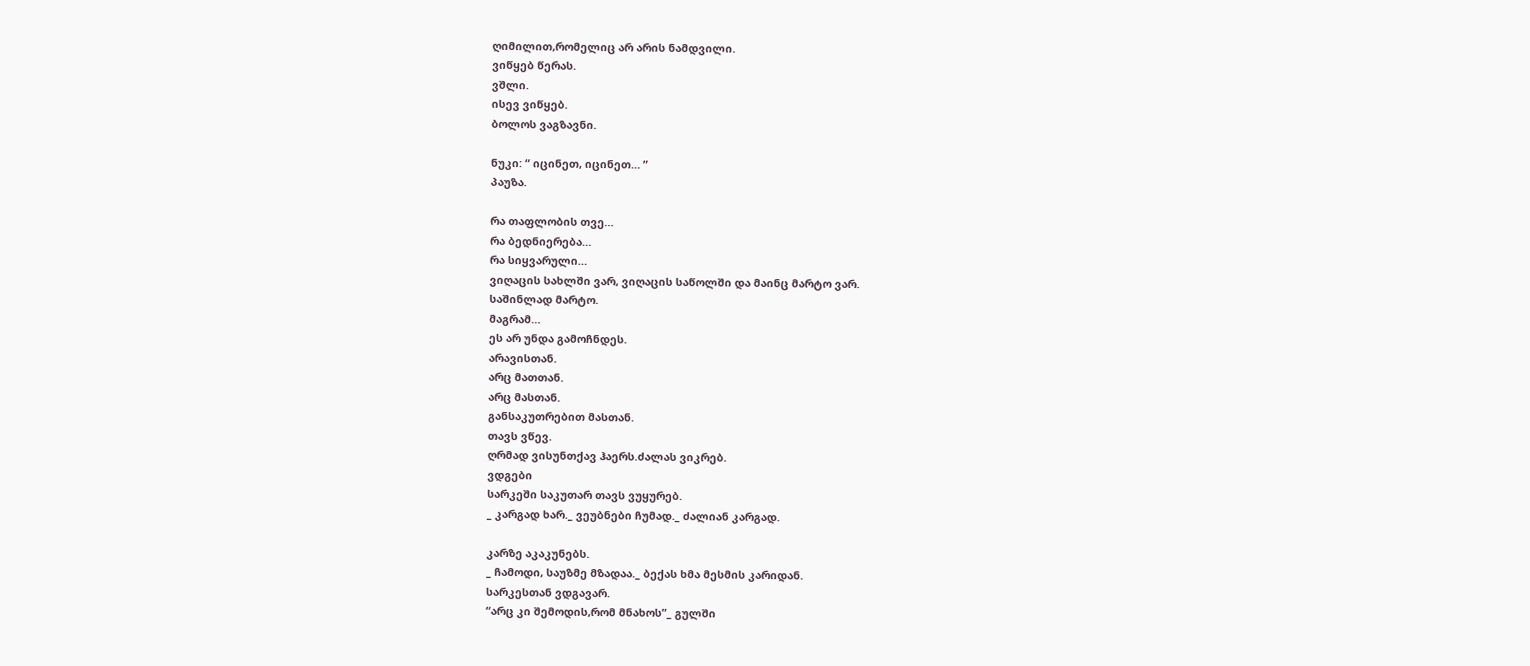ღიმილით,რომელიც არ არის ნამდვილი.
ვიწყებ წერას.
ვშლი.
ისევ ვიწყებ.
ბოლოს ვაგზავნი.

ნუკი: “ იცინეთ, იცინეთ… ”
პაუზა.

რა თაფლობის თვე…
რა ბედნიერება…
რა სიყვარული…
ვიღაცის სახლში ვარ, ვიღაცის საწოლში და მაინც მარტო ვარ.
საშინლად მარტო.
მაგრამ…
ეს არ უნდა გამოჩნდეს.
არავისთან.
არც მათთან.
არც მასთან.
განსაკუთრებით მასთან.
თავს ვწევ.
ღრმად ვისუნთქავ ჰაერს.ძალას ვიკრებ.
ვდგები
სარკეში საკუთარ თავს ვუყურებ.
_ კარგად ხარ._ ვეუბნები ჩუმად._ ძალიან კარგად.

კარზე აკაკუნებს.
_ ჩამოდი, საუზმე მზადაა._ ბექას ხმა მესმის კარიდან.
სარკესთან ვდგავარ.
“არც კი შემოდის,რომ მნახოს”_ გულში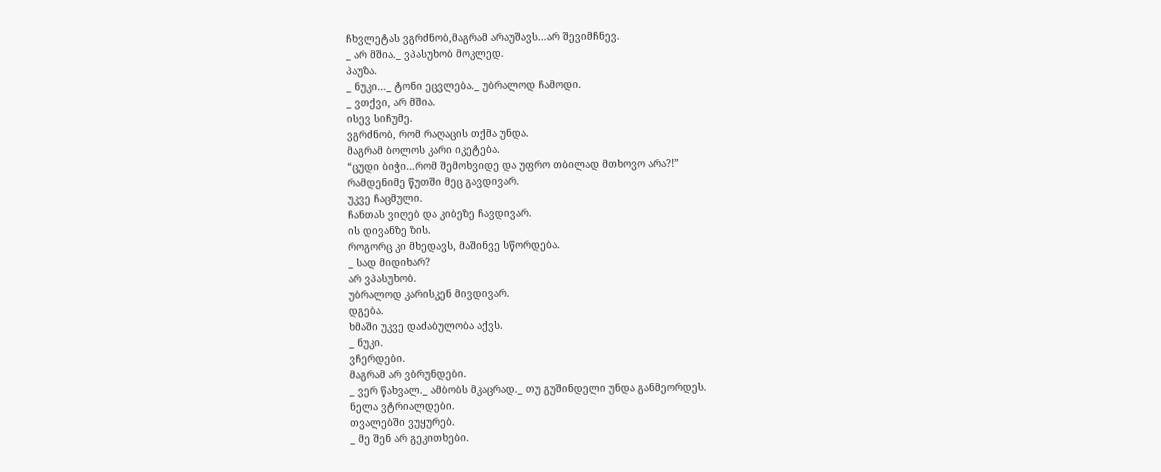ჩხვლეტას ვგრძნობ,მაგრამ არაუშავს…არ შევიმჩნევ.
_ არ მშია._ ვპასუხობ მოკლედ.
პაუზა.
_ ნუკი…_ ტონი ეცვლება._ უბრალოდ ჩამოდი.
_ ვთქვი, არ მშია.
ისევ სიჩუმე.
ვგრძნობ, რომ რაღაცის თქმა უნდა.
მაგრამ ბოლოს კარი იკეტება.
“ცუდი ბიჭი…რომ შემოხვიდე და უფრო თბილად მთხოვო არა?!”
რამდენიმე წუთში მეც გავდივარ.
უკვე ჩაცმული.
ჩანთას ვიღებ და კიბეზე ჩავდივარ.
ის დივანზე ზის.
როგორც კი მხედავს, მაშინვე სწორდება.
_ სად მიდიხარ?
არ ვპასუხობ.
უბრალოდ კარისკენ მივდივარ.
დგება.
ხმაში უკვე დაძაბულობა აქვს.
_ ნუკი.
ვჩერდები.
მაგრამ არ ვბრუნდები.
_ ვერ წახვალ._ ამბობს მკაცრად._ თუ გუშინდელი უნდა განმეორდეს.
ნელა ვტრიალდები.
თვალებში ვუყურებ.
_ მე შენ არ გეკითხები.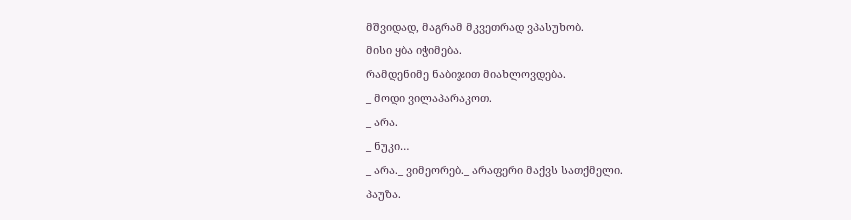მშვიდად, მაგრამ მკვეთრად ვპასუხობ.
მისი ყბა იჭიმება.
რამდენიმე ნაბიჯით მიახლოვდება.
_ მოდი ვილაპარაკოთ.
_ არა.
_ ნუკი…
_ არა._ ვიმეორებ._ არაფერი მაქვს სათქმელი.
პაუზა.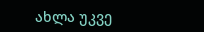ახლა უკვე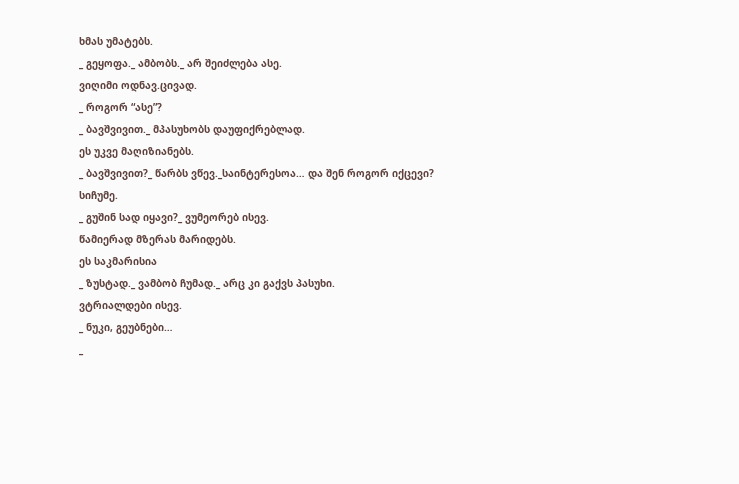ხმას უმატებს.
_ გეყოფა._ ამბობს._ არ შეიძლება ასე.
ვიღიმი ოდნავ.ცივად.
_ როგორ “ასე”?
_ ბავშვივით._ მპასუხობს დაუფიქრებლად.
ეს უკვე მაღიზიანებს.
_ ბავშვივით?_ წარბს ვწევ._საინტერესოა… და შენ როგორ იქცევი?
სიჩუმე.
_ გუშინ სად იყავი?_ ვუმეორებ ისევ.
წამიერად მზერას მარიდებს.
ეს საკმარისია
_ ზუსტად._ ვამბობ ჩუმად._ არც კი გაქვს პასუხი.
ვტრიალდები ისევ.
_ ნუკი, გეუბნები…
_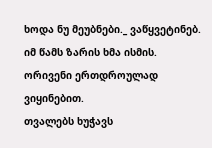ხოდა ნუ მეუბნები._ ვაწყვეტინებ.
იმ წამს ზარის ხმა ისმის.
ორივენი ერთდროულად ვიყინებით.
თვალებს ხუჭავს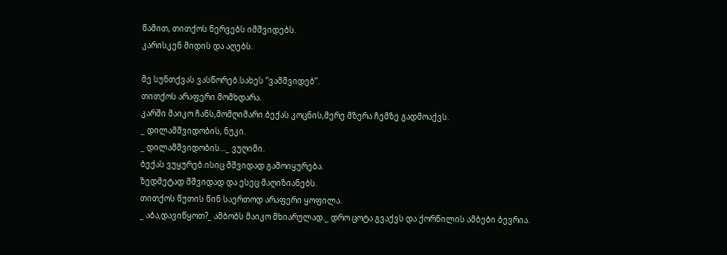წამით, თითქოს ნერვებს იმშვიდებს.
კარისკენ მიდის და აღებს.

მე სუნთქვას ვასწორებ.სახეს “ვამშვიდებ”.
თითქოს არაფერი მომხდარა.
კარში მაიკო ჩანს,მომღიმარი.ბექას კოცნის,მერე მზერა ჩემზე გადმოაქვს.
_ დილამშვიდობის, ნუკი.
_ დილამშვიდობის…_ ვუღიმი.
ბექას ვუყურებ.ისიც მშვიდად გამოიყურება.
ზედმეტად მშვიდად და ესეც მაღიზიანებს.
თითქოს წუთის წინ საერთოდ არაფერი ყოფილა.
_ აბა,დავიწყოთ?_ ამბობს მაიკო მხიარულად._ დრო ცოტა გვაქვს და ქორწილის ამბები ბევრია.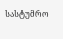სასტუმრო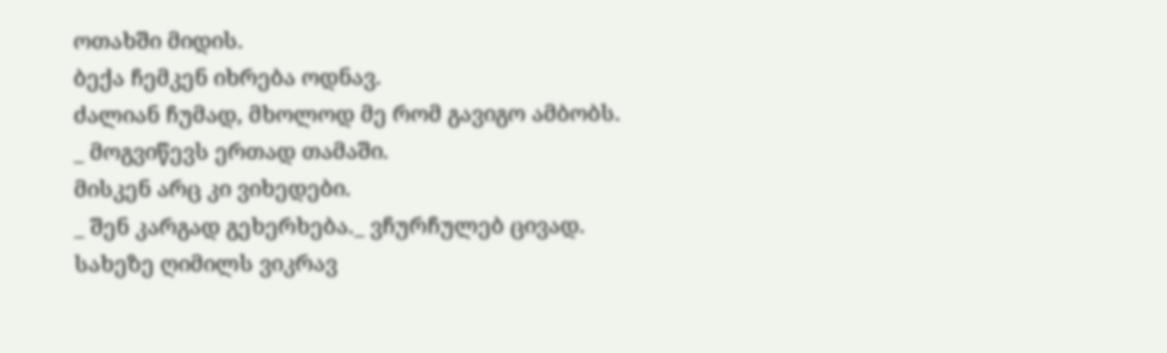ოთახში მიდის.
ბექა ჩემკენ იხრება ოდნავ.
ძალიან ჩუმად, მხოლოდ მე რომ გავიგო ამბობს.
_ მოგვიწევს ერთად თამაში.
მისკენ არც კი ვიხედები.
_ შენ კარგად გეხერხება._ ვჩურჩულებ ცივად.
სახეზე ღიმილს ვიკრავ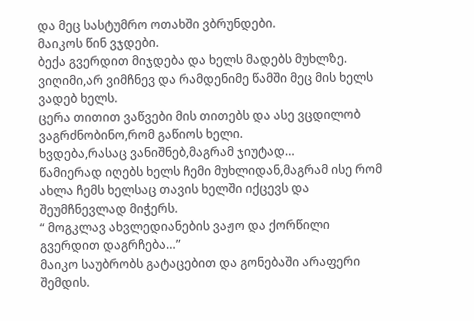და მეც სასტუმრო ოთახში ვბრუნდები.
მაიკოს წინ ვჯდები.
ბექა გვერდით მიჯდება და ხელს მადებს მუხლზე.
ვიღიმი,არ ვიმჩნევ და რამდენიმე წამში მეც მის ხელს ვადებ ხელს.
ცერა თითით ვაწვები მის თითებს და ასე ვცდილობ ვაგრძნობინო,რომ გაწიოს ხელი.
ხვდება,რასაც ვანიშნებ,მაგრამ ჯიუტად…
წამიერად იღებს ხელს ჩემი მუხლიდან,მაგრამ ისე რომ ახლა ჩემს ხელსაც თავის ხელში იქცევს და შეუმჩნევლად მიჭერს.
“ მოგკლავ ახვლედიანების ვაჟო და ქორწილი გვერდით დაგრჩება…”
მაიკო საუბრობს გატაცებით და გონებაში არაფერი შემდის.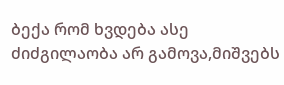ბექა რომ ხვდება ასე ძიძგილაობა არ გამოვა,მიშვებს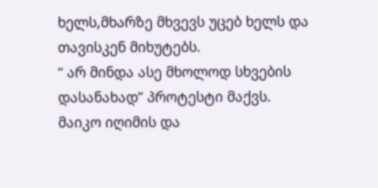ხელს,მხარზე მხვევს უცებ ხელს და თავისკენ მიხუტებს.
“ არ მინდა ასე მხოლოდ სხვების დასანახად” პროტესტი მაქვს.
მაიკო იღიმის და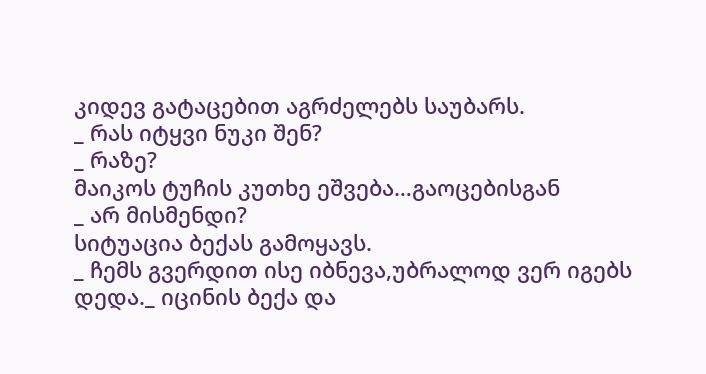კიდევ გატაცებით აგრძელებს საუბარს.
_ რას იტყვი ნუკი შენ?
_ რაზე?
მაიკოს ტუჩის კუთხე ეშვება…გაოცებისგან
_ არ მისმენდი?
სიტუაცია ბექას გამოყავს.
_ ჩემს გვერდით ისე იბნევა,უბრალოდ ვერ იგებს დედა._ იცინის ბექა და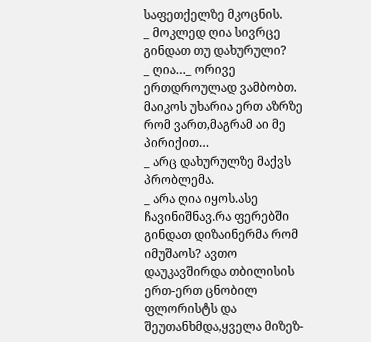საფეთქელზე მკოცნის.
_ მოკლედ ღია სივრცე გინდათ თუ დახურული?
_ ღია…_ ორივე ერთდროულად ვამბობთ.
მაიკოს უხარია ერთ აზრზე რომ ვართ,მაგრამ აი მე პირიქით…
_ არც დახურულზე მაქვს პრობლემა.
_ არა ღია იყოს.ასე ჩავინიშნავ.რა ფერებში გინდათ დიზაინერმა რომ იმუშაოს? ავთო დაუკავშირდა თბილისის ერთ-ერთ ცნობილ ფლორისტს და შეუთანხმდა,ყველა მიზეზ-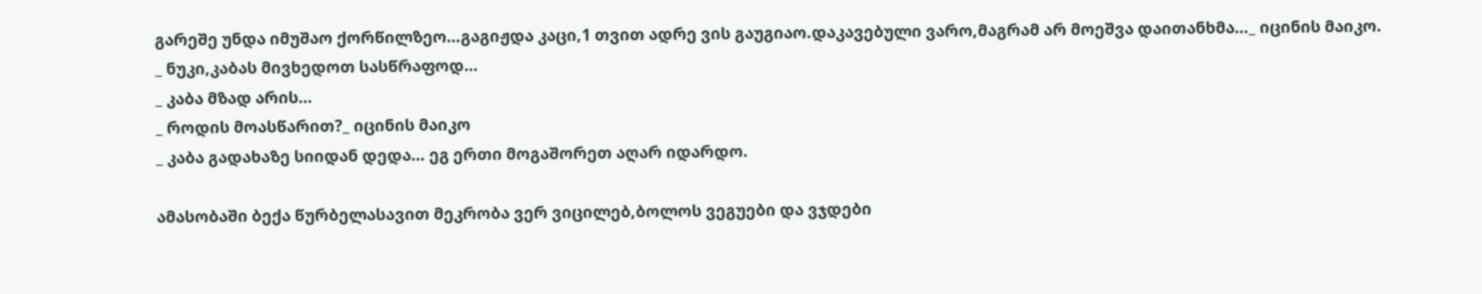გარეშე უნდა იმუშაო ქორწილზეო…გაგიჟდა კაცი,1 თვით ადრე ვის გაუგიაო.დაკავებული ვარო,მაგრამ არ მოეშვა დაითანხმა…_ იცინის მაიკო.
_ ნუკი,კაბას მივხედოთ სასწრაფოდ…
_ კაბა მზად არის…
_ როდის მოასწარით?_ იცინის მაიკო
_ კაბა გადახაზე სიიდან დედა… ეგ ერთი მოგაშორეთ აღარ იდარდო.

ამასობაში ბექა წურბელასავით მეკრობა ვერ ვიცილებ,ბოლოს ვეგუები და ვჯდები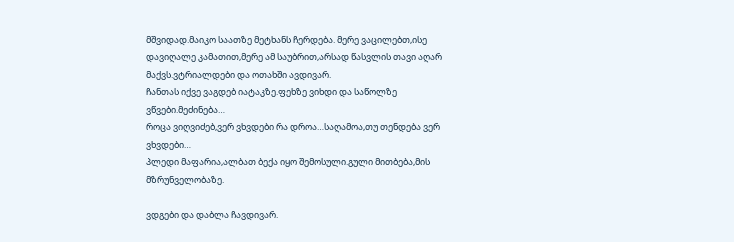მშვიდად.მაიკო საათზე მეტხანს ჩერდება. მერე ვაცილებთ,ისე დავიღალე კამათით,მერე ამ საუბრით,არსად წასვლის თავი აღარ მაქვს.ვტრიალდები და ოთახში ავდივარ.
ჩანთას იქვე ვაგდებ იატაკზე.ფეხზე ვიხდი და საწოლზე ვწვები.მეძინება…
როცა ვიღვიძებ,ვერ ვხვდები რა დროა…საღამოა,თუ თენდება ვერ ვხვდები…
პლედი მაფარია,ალბათ ბექა იყო შემოსული.გული მითბება,მის მზრუნველობაზე.

ვდგები და დაბლა ჩავდივარ.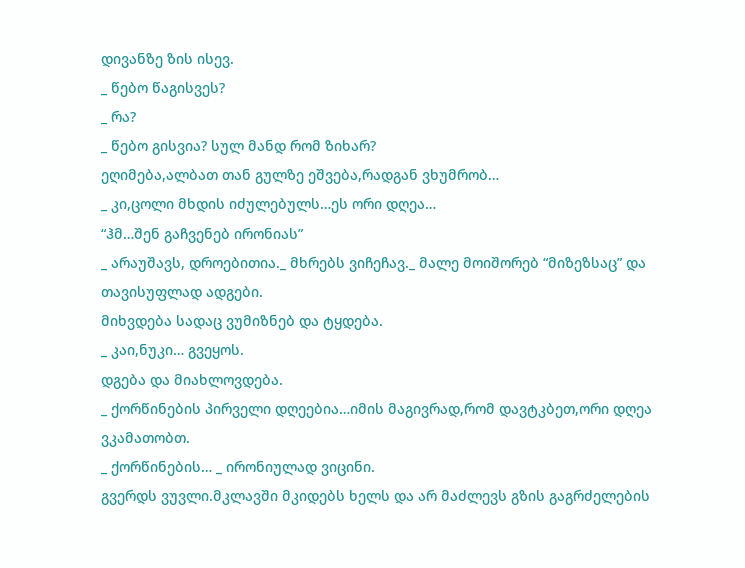დივანზე ზის ისევ.
_ წებო წაგისვეს?
_ რა?
_ წებო გისვია? სულ მანდ რომ ზიხარ?
ეღიმება,ალბათ თან გულზე ეშვება,რადგან ვხუმრობ…
_ კი,ცოლი მხდის იძულებულს…ეს ორი დღეა…
“ჰმ…შენ გაჩვენებ ირონიას”
_ არაუშავს, დროებითია._ მხრებს ვიჩეჩავ._ მალე მოიშორებ “მიზეზსაც” და თავისუფლად ადგები.
მიხვდება სადაც ვუმიზნებ და ტყდება.
_ კაი,ნუკი… გვეყოს.
დგება და მიახლოვდება.
_ ქორწინების პირველი დღეებია…იმის მაგივრად,რომ დავტკბეთ,ორი დღეა ვკამათობთ.
_ ქორწინების… _ ირონიულად ვიცინი.
გვერდს ვუვლი.მკლავში მკიდებს ხელს და არ მაძლევს გზის გაგრძელების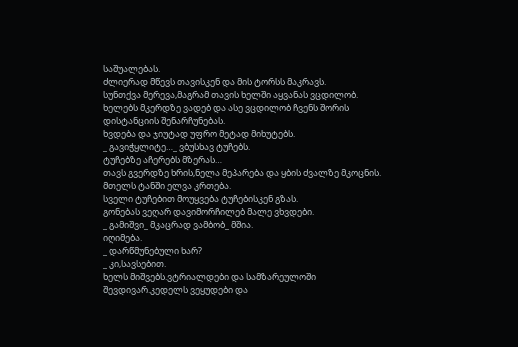საშუალებას.
ძლიერად მწევს თავისკენ და მის ტორსს მაკრავს.
სუნთქვა მერევა,მაგრამ თავის ხელში აყვანას ვცდილობ.
ხელებს მკერდზე ვადებ და ასე ვცდილობ ჩვენს შორის დისტანციის შენარჩუნებას.
ხვდება და ჯიუტად უფრო მეტად მიხუტებს.
_ გავიჭყლიტე…_ ვბუსხავ ტუჩებს.
ტუჩებზე აჩერებს მზერას…
თავს გვერდზე ხრის,ნელა მეპარება და ყბის ძვალზე მკოცნის.
მთელს ტანში ელვა კრთება.
სველი ტუჩებით მოუყვება ტუჩებისკენ გზას.
გონებას ვეღარ დავიმორჩილებ მალე ვხვდები.
_ გამიშვი_ მკაცრად ვამბობ_ მშია.
იღიმება.
_ დარწმუნებული ხარ?
_ კი,სავსებით.
ხელს მიშვებს.ვტრიალდები და სამზარეულოში შევდივარ.კედელს ვეყუდები და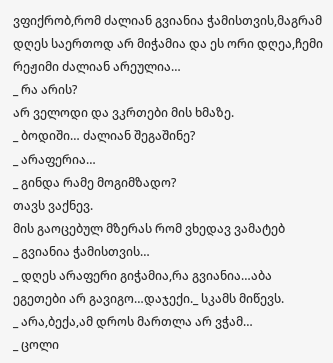ვფიქრობ,რომ ძალიან გვიანია ჭამისთვის,მაგრამ დღეს საერთოდ არ მიჭამია და ეს ორი დღეა,ჩემი რეჟიმი ძალიან არეულია…
_ რა არის?
არ ველოდი და ვკრთები მის ხმაზე.
_ ბოდიში… ძალიან შეგაშინე?
_ არაფერია…
_ გინდა რამე მოგიმზადო?
თავს ვაქნევ.
მის გაოცებულ მზერას რომ ვხედავ ვამატებ
_ გვიანია ჭამისთვის…
_ დღეს არაფერი გიჭამია,რა გვიანია…აბა ეგეთები არ გავიგო…დაჯექი._ სკამს მიწევს.
_ არა,ბექა,ამ დროს მართლა არ ვჭამ…
_ ცოლი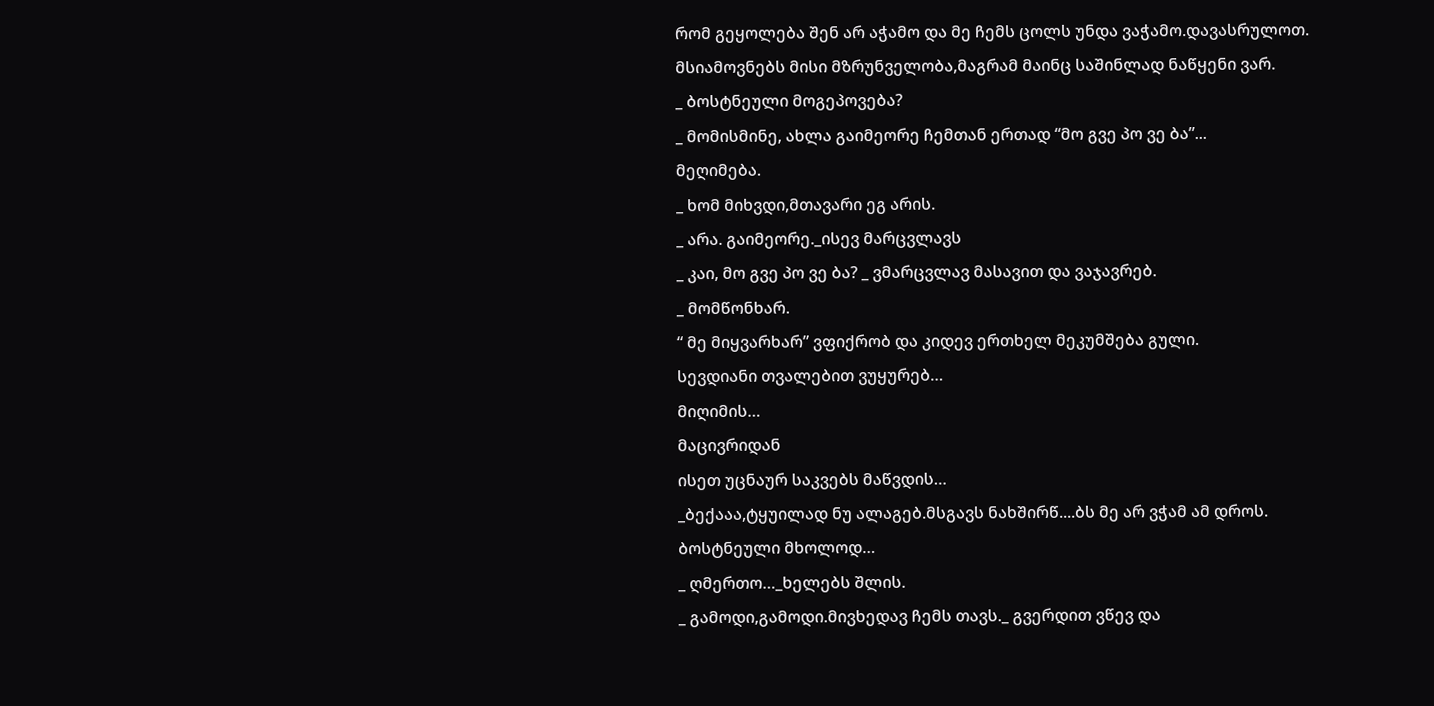რომ გეყოლება შენ არ აჭამო და მე ჩემს ცოლს უნდა ვაჭამო.დავასრულოთ.
მსიამოვნებს მისი მზრუნველობა,მაგრამ მაინც საშინლად ნაწყენი ვარ.
_ ბოსტნეული მოგეპოვება?
_ მომისმინე, ახლა გაიმეორე ჩემთან ერთად “მო გვე პო ვე ბა”...
მეღიმება.
_ ხომ მიხვდი,მთავარი ეგ არის.
_ არა. გაიმეორე._ისევ მარცვლავს
_ კაი, მო გვე პო ვე ბა? _ ვმარცვლავ მასავით და ვაჯავრებ.
_ მომწონხარ.
“ მე მიყვარხარ” ვფიქრობ და კიდევ ერთხელ მეკუმშება გული.
სევდიანი თვალებით ვუყურებ…
მიღიმის…
მაცივრიდან
ისეთ უცნაურ საკვებს მაწვდის…
_ბექააა,ტყუილად ნუ ალაგებ.მსგავს ნახშირწ....ბს მე არ ვჭამ ამ დროს.
ბოსტნეული მხოლოდ…
_ ღმერთო…_ხელებს შლის.
_ გამოდი,გამოდი.მივხედავ ჩემს თავს._ გვერდით ვწევ და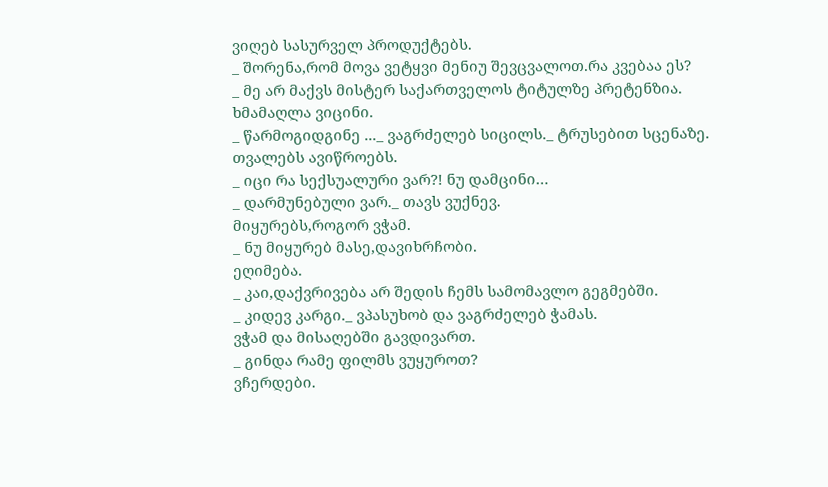ვიღებ სასურველ პროდუქტებს.
_ შორენა,რომ მოვა ვეტყვი მენიუ შევცვალოთ.რა კვებაა ეს?
_ მე არ მაქვს მისტერ საქართველოს ტიტულზე პრეტენზია.
ხმამაღლა ვიცინი.
_ წარმოგიდგინე ..._ ვაგრძელებ სიცილს._ ტრუსებით სცენაზე.
თვალებს ავიწროებს.
_ იცი რა სექსუალური ვარ?! ნუ დამცინი…
_ დარმუნებული ვარ._ თავს ვუქნევ.
მიყურებს,როგორ ვჭამ.
_ ნუ მიყურებ მასე,დავიხრჩობი.
ეღიმება.
_ კაი,დაქვრივება არ შედის ჩემს სამომავლო გეგმებში.
_ კიდევ კარგი._ ვპასუხობ და ვაგრძელებ ჭამას.
ვჭამ და მისაღებში გავდივართ.
_ გინდა რამე ფილმს ვუყუროთ?
ვჩერდები.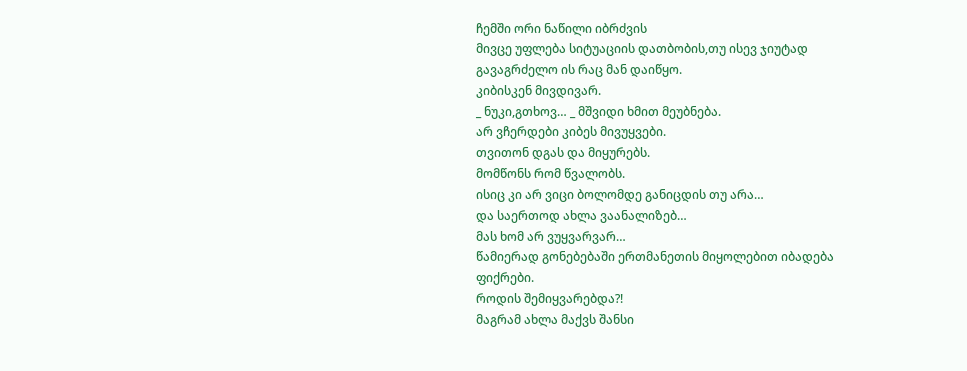ჩემში ორი ნაწილი იბრძვის
მივცე უფლება სიტუაციის დათბობის,თუ ისევ ჯიუტად გავაგრძელო ის რაც მან დაიწყო.
კიბისკენ მივდივარ.
_ ნუკი,გთხოვ… _ მშვიდი ხმით მეუბნება.
არ ვჩერდები კიბეს მივუყვები.
თვითონ დგას და მიყურებს.
მომწონს რომ წვალობს.
ისიც კი არ ვიცი ბოლომდე განიცდის თუ არა…
და საერთოდ ახლა ვაანალიზებ…
მას ხომ არ ვუყვარვარ…
წამიერად გონებებაში ერთმანეთის მიყოლებით იბადება ფიქრები.
როდის შემიყვარებდა?!
მაგრამ ახლა მაქვს შანსი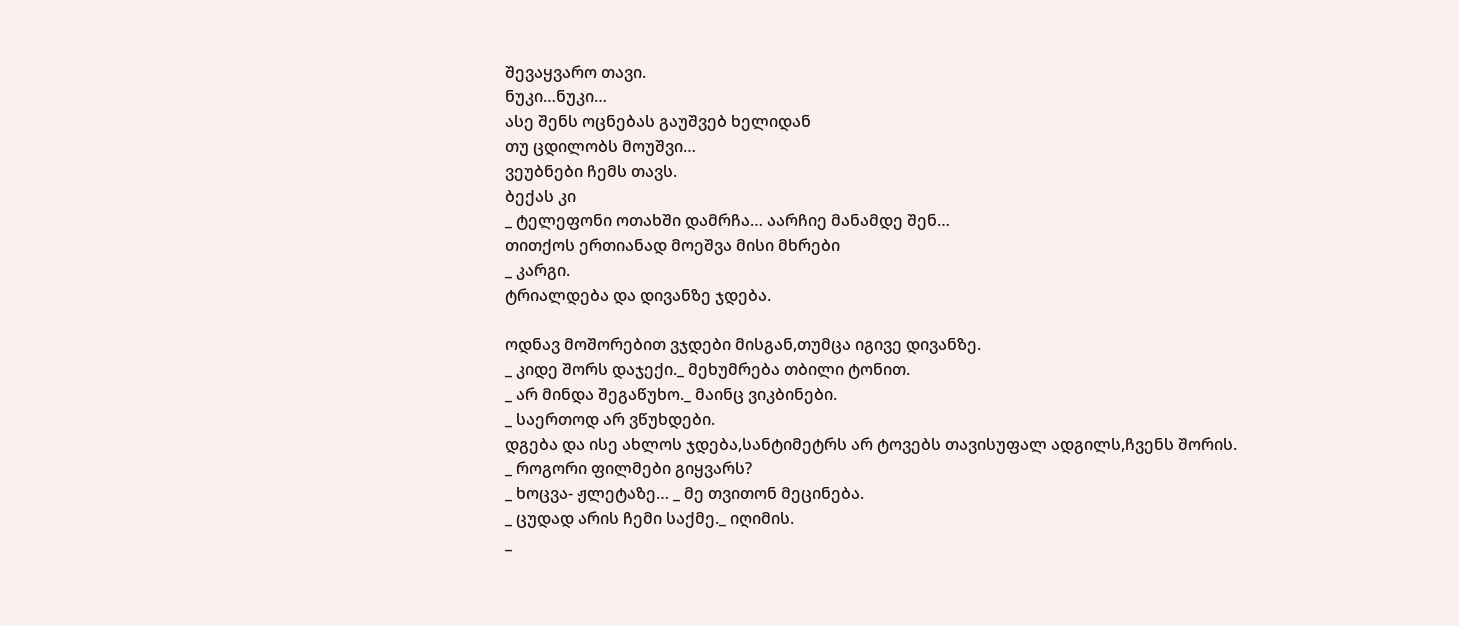შევაყვარო თავი.
ნუკი…ნუკი…
ასე შენს ოცნებას გაუშვებ ხელიდან
თუ ცდილობს მოუშვი…
ვეუბნები ჩემს თავს.
ბექას კი
_ ტელეფონი ოთახში დამრჩა… აარჩიე მანამდე შენ…
თითქოს ერთიანად მოეშვა მისი მხრები
_ კარგი.
ტრიალდება და დივანზე ჯდება.

ოდნავ მოშორებით ვჯდები მისგან,თუმცა იგივე დივანზე.
_ კიდე შორს დაჯექი._ მეხუმრება თბილი ტონით.
_ არ მინდა შეგაწუხო._ მაინც ვიკბინები.
_ საერთოდ არ ვწუხდები.
დგება და ისე ახლოს ჯდება,სანტიმეტრს არ ტოვებს თავისუფალ ადგილს,ჩვენს შორის.
_ როგორი ფილმები გიყვარს?
_ ხოცვა- ჟლეტაზე… _ მე თვითონ მეცინება.
_ ცუდად არის ჩემი საქმე._ იღიმის.
_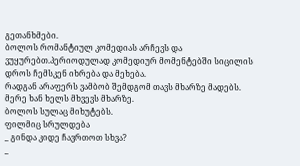გეთანხმები.
ბოლოს რომანტიულ კომედიას არჩევს და ვუყურებთ.პერიოდულად კომედიურ მომენტებში სიცილის დროს ჩემსკენ იხრება და მეხება.
რადგან არაფერს ვამბობ შემდგომ თავს მხარზე მადებს.
მერე ხან ხელს მხვევს მხარზე.
ბოლოს სულაც მიხუტებს.
ფილმიც სრულდება
_ გინდა კიდე ჩავრთოთ სხვა?
_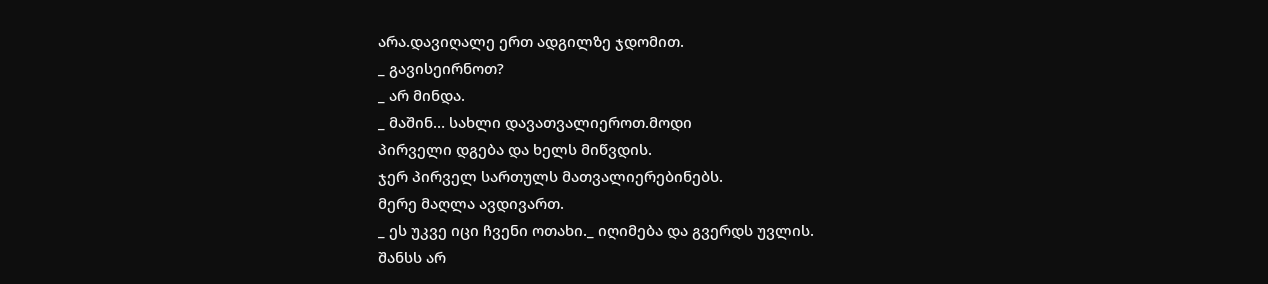არა.დავიღალე ერთ ადგილზე ჯდომით.
_ გავისეირნოთ?
_ არ მინდა.
_ მაშინ… სახლი დავათვალიეროთ.მოდი
პირველი დგება და ხელს მიწვდის.
ჯერ პირველ სართულს მათვალიერებინებს.
მერე მაღლა ავდივართ.
_ ეს უკვე იცი ჩვენი ოთახი._ იღიმება და გვერდს უვლის.
შანსს არ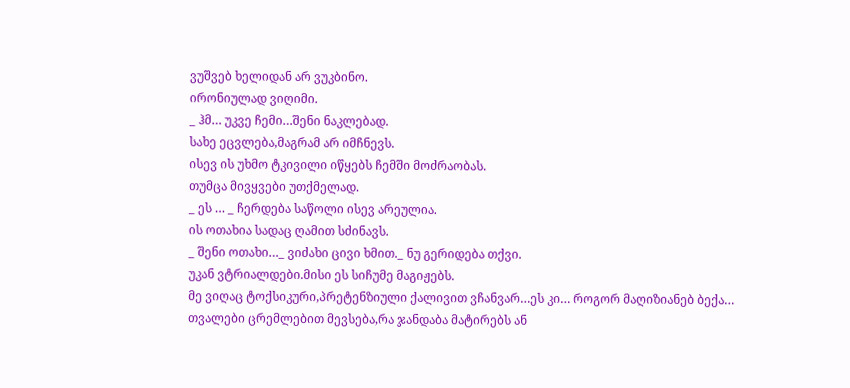ვუშვებ ხელიდან არ ვუკბინო.
ირონიულად ვიღიმი.
_ ჰმ… უკვე ჩემი…შენი ნაკლებად.
სახე ეცვლება,მაგრამ არ იმჩნევს.
ისევ ის უხმო ტკივილი იწყებს ჩემში მოძრაობას.
თუმცა მივყვები უთქმელად.
_ ეს … _ ჩერდება საწოლი ისევ არეულია.
ის ოთახია სადაც ღამით სძინავს.
_ შენი ოთახი…_ ვიძახი ცივი ხმით._ ნუ გერიდება თქვი.
უკან ვტრიალდები.მისი ეს სიჩუმე მაგიჟებს.
მე ვიღაც ტოქსიკური,პრეტენზიული ქალივით ვჩანვარ…ეს კი… როგორ მაღიზიანებ ბექა…
თვალები ცრემლებით მევსება,რა ჯანდაბა მატირებს ან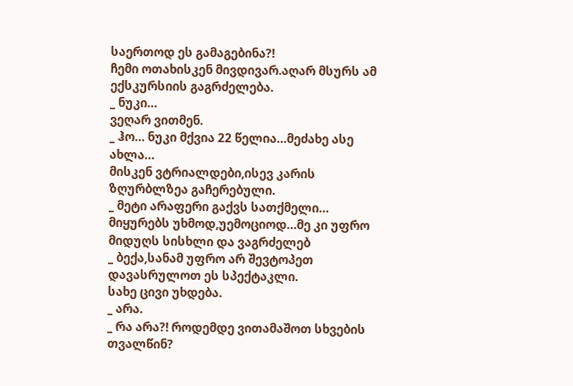საერთოდ ეს გამაგებინა?!
ჩემი ოთახისკენ მივდივარ.აღარ მსურს ამ ექსკურსიის გაგრძელება.
_ ნუკი…
ვეღარ ვითმენ.
_ ჰო… ნუკი მქვია 22 წელია…მეძახე ასე ახლა…
მისკენ ვტრიალდები,ისევ კარის ზღურბლზეა გაჩერებული.
_ მეტი არაფერი გაქვს სათქმელი…
მიყურებს უხმოდ,უემოციოდ…მე კი უფრო მიდუღს სისხლი და ვაგრძელებ
_ ბექა,სანამ უფრო არ შევტოპეთ დავასრულოთ ეს სპექტაკლი.
სახე ცივი უხდება.
_ არა.
_ რა არა?! როდემდე ვითამაშოთ სხვების თვალწინ?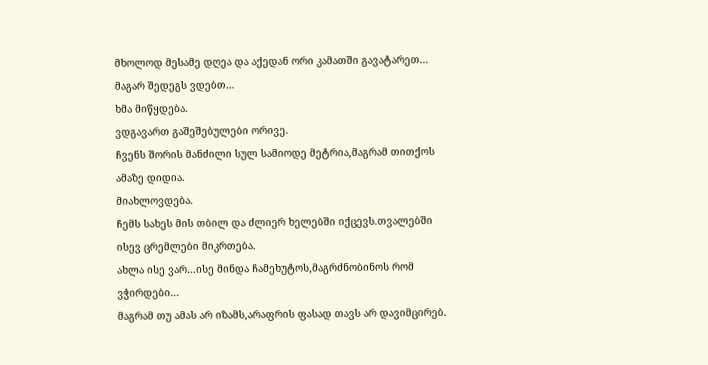მხოლოდ მესამე დღეა და აქედან ორი კამათში გავატარეთ…
მაგარ შედეგს ვდებთ…
ხმა მიწყდება.
ვდგავართ გაშეშებულები ორივე.
ჩვენს შორის მანძილი სულ სამიოდე მეტრია,მაგრამ თითქოს ამაზე დიდია.
მიახლოვდება.
ჩემს სახეს მის თბილ და ძლიერ ხელებში იქცევს.თვალებში ისევ ცრემლები მიკრთება.
ახლა ისე ვარ…ისე მინდა ჩამეხუტოს,მაგრძნობინოს რომ ვჭირდები…
მაგრამ თუ ამას არ იზამს,არაფრის ფასად თავს არ დავიმცირებ.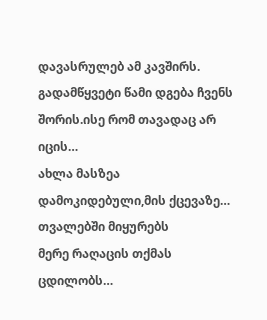დავასრულებ ამ კავშირს.
გადამწყვეტი წამი დგება ჩვენს შორის.ისე რომ თავადაც არ იცის…
ახლა მასზეა დამოკიდებული,მის ქცევაზე…
თვალებში მიყურებს
მერე რაღაცის თქმას ცდილობს…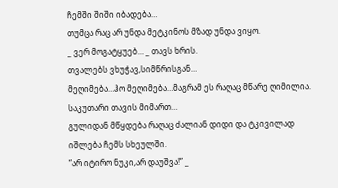ჩემში შიში იბადება…
თუმცა რაც არ უნდა მეტკინოს მზად უნდა ვიყო.
_ ვერ მოგატყუებ… _ თავს ხრის.
თვალებს ვხუჭავ,სიმწრისგან…
მეღიმება…ჰო მეღიმება…მაგრამ ეს რაღაც მწარე ღიმილია.
საკუთარი თავის მიმართ…
გულიდან მწყდება რაღაც ძალიან დიდი და ტკივილად იშლება ჩემს სხეულში.
“არ იტირო ნუკი,არ დაუშვა!” _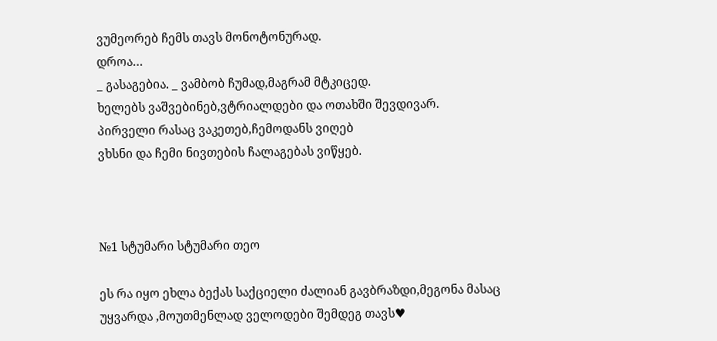ვუმეორებ ჩემს თავს მონოტონურად.
დროა…
_ გასაგებია. _ ვამბობ ჩუმად,მაგრამ მტკიცედ.
ხელებს ვაშვებინებ,ვტრიალდები და ოთახში შევდივარ.
პირველი რასაც ვაკეთებ,ჩემოდანს ვიღებ
ვხსნი და ჩემი ნივთების ჩალაგებას ვიწყებ.



№1 სტუმარი სტუმარი თეო

ეს რა იყო ეხლა ბექას საქციელი ძალიან გავბრაზდი,მეგონა მასაც უყვარდა ,მოუთმენლად ველოდები შემდეგ თავს♥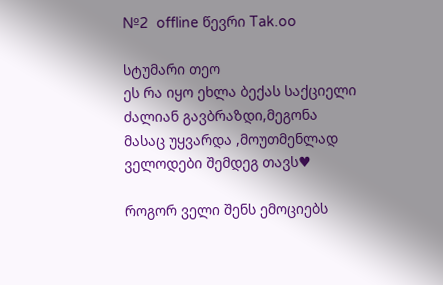№2  offline წევრი Tak.oo

სტუმარი თეო
ეს რა იყო ეხლა ბექას საქციელი ძალიან გავბრაზდი,მეგონა მასაც უყვარდა ,მოუთმენლად ველოდები შემდეგ თავს♥

როგორ ველი შენს ემოციებს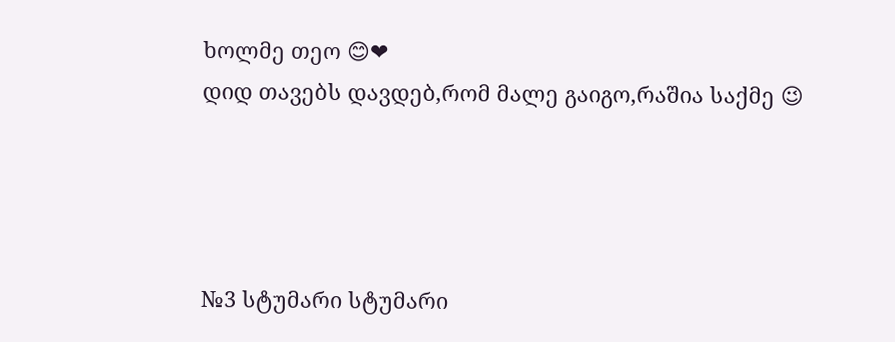ხოლმე თეო 😊❤
დიდ თავებს დავდებ,რომ მალე გაიგო,რაშია საქმე 😉




№3 სტუმარი სტუმარი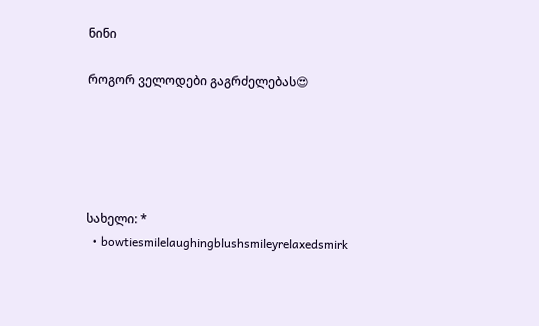ნინი

როგორ ველოდები გაგრძელებას😍





სახელი: *
  • bowtiesmilelaughingblushsmileyrelaxedsmirk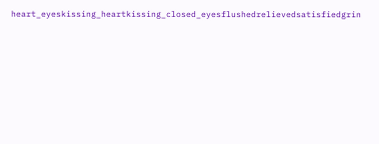heart_eyeskissing_heartkissing_closed_eyesflushedrelievedsatisfiedgrin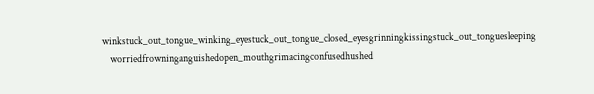winkstuck_out_tongue_winking_eyestuck_out_tongue_closed_eyesgrinningkissingstuck_out_tonguesleeping
    worriedfrowninganguishedopen_mouthgrimacingconfusedhushed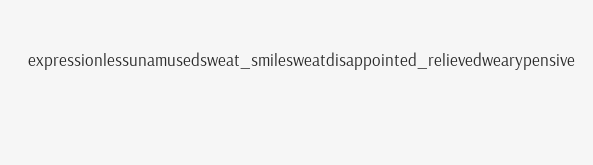expressionlessunamusedsweat_smilesweatdisappointed_relievedwearypensive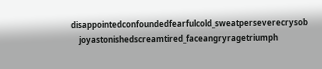disappointedconfoundedfearfulcold_sweatperseverecrysob
    joyastonishedscreamtired_faceangryragetriumph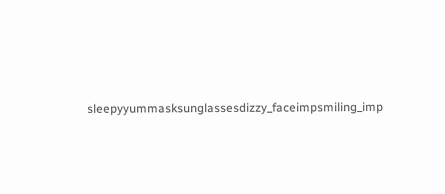sleepyyummasksunglassesdizzy_faceimpsmiling_imp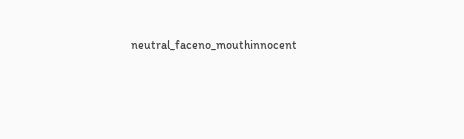neutral_faceno_mouthinnocent